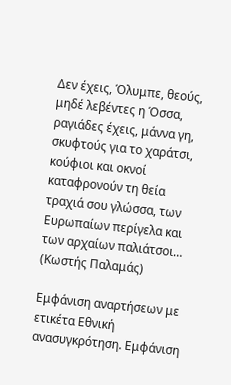Δεν έχεις, Όλυμπε, θεούς, μηδέ λεβέντες η Όσσα, ραγιάδες έχεις, μάννα γη, σκυφτούς για το χαράτσι, κούφιοι και οκνοί καταφρονούν τη θεία τραχιά σου γλώσσα, των Ευρωπαίων περίγελα και των αρχαίων παλιάτσοι…
(Κωστής Παλαμάς)

Εμφάνιση αναρτήσεων με ετικέτα Εθνική ανασυγκρότηση. Εμφάνιση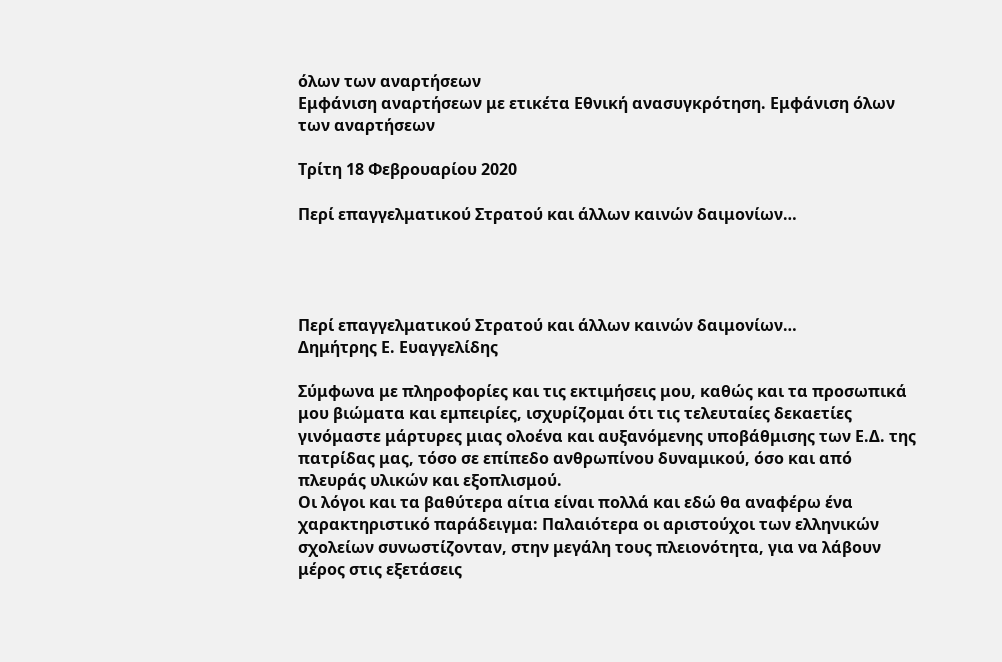όλων των αναρτήσεων
Εμφάνιση αναρτήσεων με ετικέτα Εθνική ανασυγκρότηση. Εμφάνιση όλων των αναρτήσεων

Τρίτη 18 Φεβρουαρίου 2020

Περί επαγγελματικού Στρατού και άλλων καινών δαιμονίων…




Περί επαγγελματικού Στρατού και άλλων καινών δαιμονίων…
Δημήτρης Ε. Ευαγγελίδης

Σύμφωνα με πληροφορίες και τις εκτιμήσεις μου, καθώς και τα προσωπικά μου βιώματα και εμπειρίες, ισχυρίζομαι ότι τις τελευταίες δεκαετίες γινόμαστε μάρτυρες μιας ολοένα και αυξανόμενης υποβάθμισης των Ε.Δ. της πατρίδας μας, τόσο σε επίπεδο ανθρωπίνου δυναμικού, όσο και από πλευράς υλικών και εξοπλισμού.
Οι λόγοι και τα βαθύτερα αίτια είναι πολλά και εδώ θα αναφέρω ένα χαρακτηριστικό παράδειγμα: Παλαιότερα οι αριστούχοι των ελληνικών σχολείων συνωστίζονταν, στην μεγάλη τους πλειονότητα, για να λάβουν μέρος στις εξετάσεις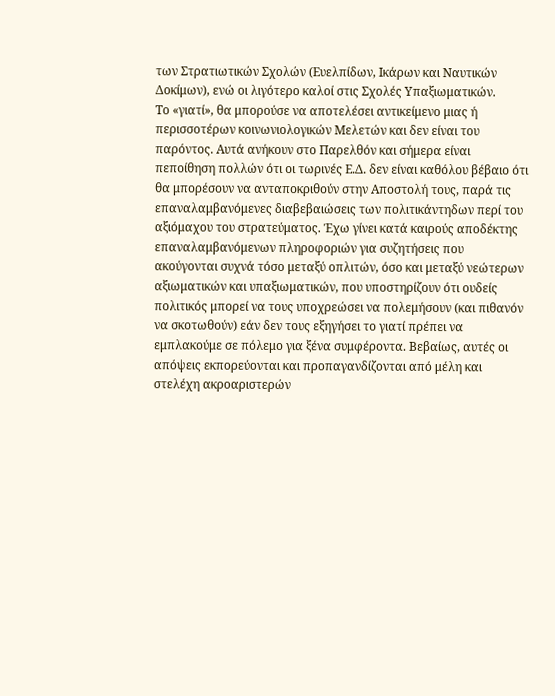των Στρατιωτικών Σχολών (Ευελπίδων, Ικάρων και Ναυτικών Δοκίμων), ενώ οι λιγότερο καλοί στις Σχολές Υπαξιωματικών.
Το «γιατί», θα μπορούσε να αποτελέσει αντικείμενο μιας ή περισσοτέρων κοινωνιολογικών Μελετών και δεν είναι του παρόντος. Αυτά ανήκουν στο Παρελθόν και σήμερα είναι πεποίθηση πολλών ότι οι τωρινές Ε.Δ. δεν είναι καθόλου βέβαιο ότι θα μπορέσουν να ανταποκριθούν στην Αποστολή τους, παρά τις επαναλαμβανόμενες διαβεβαιώσεις των πολιτικάντηδων περί του αξιόμαχου του στρατεύματος. Έχω γίνει κατά καιρούς αποδέκτης επαναλαμβανόμενων πληροφοριών για συζητήσεις που ακούγονται συχνά τόσο μεταξύ οπλιτών, όσο και μεταξύ νεώτερων αξιωματικών και υπαξιωματικών, που υποστηρίζουν ότι ουδείς πολιτικός μπορεί να τους υποχρεώσει να πολεμήσουν (και πιθανόν να σκοτωθούν) εάν δεν τους εξηγήσει το γιατί πρέπει να εμπλακούμε σε πόλεμο για ξένα συμφέροντα. Βεβαίως, αυτές οι απόψεις εκπορεύονται και προπαγανδίζονται από μέλη και στελέχη ακροαριστερών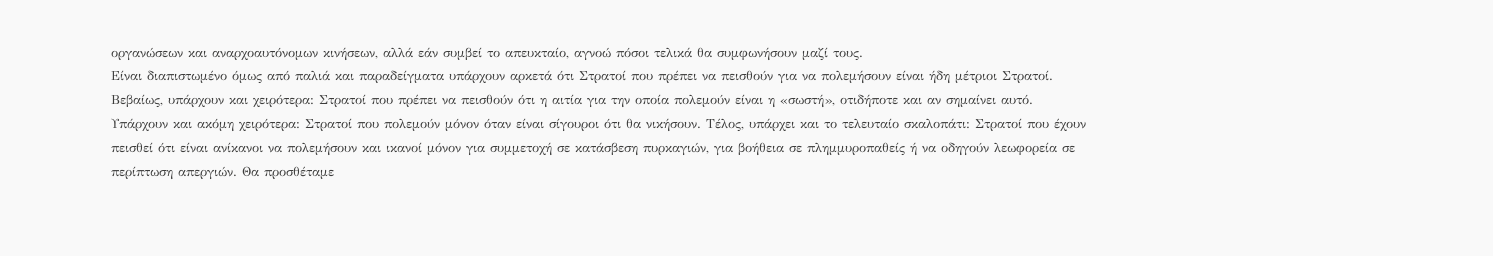οργανώσεων και αναρχοαυτόνομων κινήσεων, αλλά εάν συμβεί το απευκταίο, αγνοώ πόσοι τελικά θα συμφωνήσουν μαζί τους.
Είναι διαπιστωμένο όμως από παλιά και παραδείγματα υπάρχουν αρκετά ότι Στρατοί που πρέπει να πεισθούν για να πολεμήσουν είναι ήδη μέτριοι Στρατοί. Βεβαίως, υπάρχουν και χειρότερα: Στρατοί που πρέπει να πεισθούν ότι η αιτία για την οποία πολεμούν είναι η «σωστή», οτιδήποτε και αν σημαίνει αυτό. Υπάρχουν και ακόμη χειρότερα: Στρατοί που πολεμούν μόνον όταν είναι σίγουροι ότι θα νικήσουν. Τέλος, υπάρχει και το τελευταίο σκαλοπάτι: Στρατοί που έχουν πεισθεί ότι είναι ανίκανοι να πολεμήσουν και ικανοί μόνον για συμμετοχή σε κατάσβεση πυρκαγιών, για βοήθεια σε πλημμυροπαθείς ή να οδηγούν λεωφορεία σε περίπτωση απεργιών. Θα προσθέταμε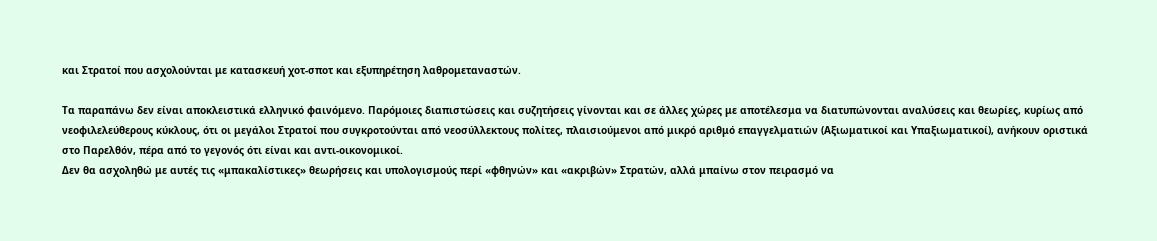και Στρατοί που ασχολούνται με κατασκευή χοτ-σποτ και εξυπηρέτηση λαθρομεταναστών.

Τα παραπάνω δεν είναι αποκλειστικά ελληνικό φαινόμενο. Παρόμοιες διαπιστώσεις και συζητήσεις γίνονται και σε άλλες χώρες με αποτέλεσμα να διατυπώνονται αναλύσεις και θεωρίες, κυρίως από νεοφιλελεύθερους κύκλους, ότι οι μεγάλοι Στρατοί που συγκροτούνται από νεοσύλλεκτους πολίτες, πλαισιούμενοι από μικρό αριθμό επαγγελματιών (Αξιωματικοί και Υπαξιωματικοί), ανήκουν οριστικά στο Παρελθόν, πέρα από το γεγονός ότι είναι και αντι-οικονομικοί.
Δεν θα ασχοληθώ με αυτές τις «μπακαλίστικες» θεωρήσεις και υπολογισμούς περί «φθηνών» και «ακριβών» Στρατών, αλλά μπαίνω στον πειρασμό να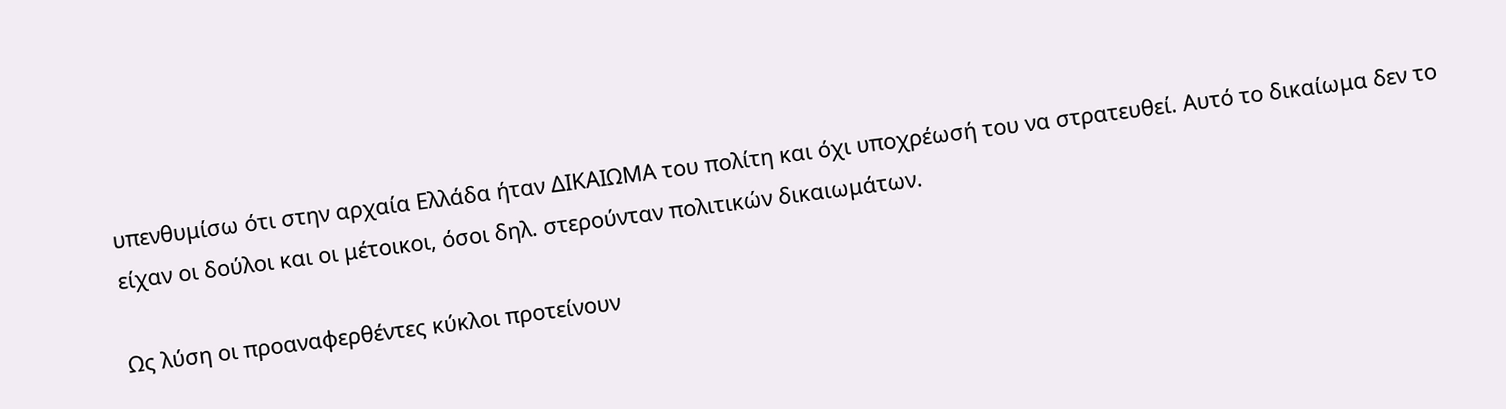υπενθυμίσω ότι στην αρχαία Ελλάδα ήταν ΔΙΚΑΙΩΜΑ του πολίτη και όχι υποχρέωσή του να στρατευθεί. Αυτό το δικαίωμα δεν το είχαν οι δούλοι και οι μέτοικοι, όσοι δηλ. στερούνταν πολιτικών δικαιωμάτων.

Ως λύση οι προαναφερθέντες κύκλοι προτείνουν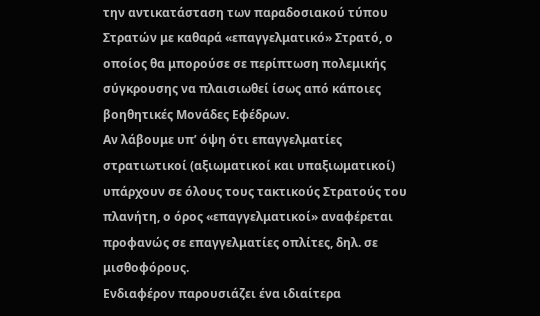την αντικατάσταση των παραδοσιακού τύπου Στρατών με καθαρά «επαγγελματικό» Στρατό, ο οποίος θα μπορούσε σε περίπτωση πολεμικής σύγκρουσης να πλαισιωθεί ίσως από κάποιες βοηθητικές Μονάδες Εφέδρων.
Αν λάβουμε υπ’ όψη ότι επαγγελματίες στρατιωτικοί (αξιωματικοί και υπαξιωματικοί) υπάρχουν σε όλους τους τακτικούς Στρατούς του πλανήτη, ο όρος «επαγγελματικοί» αναφέρεται προφανώς σε επαγγελματίες οπλίτες, δηλ. σε μισθοφόρους.
Ενδιαφέρον παρουσιάζει ένα ιδιαίτερα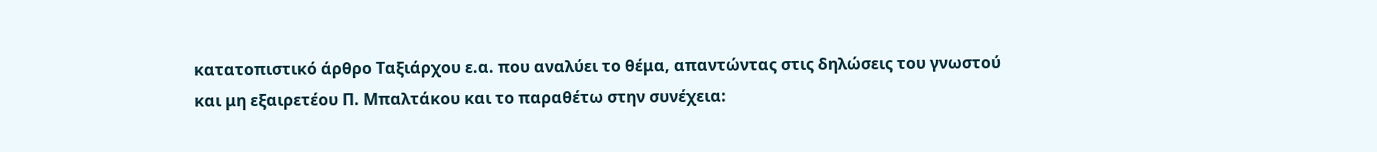κατατοπιστικό άρθρο Ταξιάρχου ε.α. που αναλύει το θέμα, απαντώντας στις δηλώσεις του γνωστού και μη εξαιρετέου Π. Μπαλτάκου και το παραθέτω στην συνέχεια: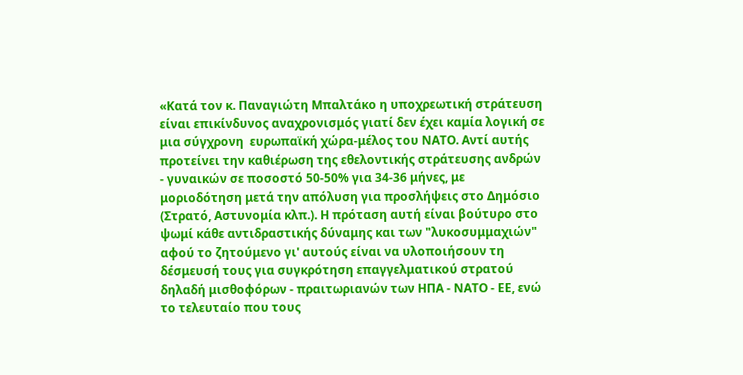«Κατά τον κ. Παναγιώτη Μπαλτάκο η υποχρεωτική στράτευση είναι επικίνδυνος αναχρονισμός γιατί δεν έχει καμία λογική σε μια σύγχρονη  ευρωπαϊκή χώρα-μέλος του ΝΑΤΟ. Αντί αυτής προτείνει την καθιέρωση της εθελοντικής στράτευσης ανδρών - γυναικών σε ποσοστό 50-50% για 34-36 μήνες, με μοριοδότηση μετά την απόλυση για προσλήψεις στο Δημόσιο (Στρατό, Αστυνομία κλπ.). Η πρόταση αυτή είναι βούτυρο στο ψωμί κάθε αντιδραστικής δύναμης και των "λυκοσυμμαχιών" αφού το ζητούμενο γι' αυτούς είναι να υλοποιήσουν τη δέσμευσή τους για συγκρότηση επαγγελματικού στρατού δηλαδή μισθοφόρων - πραιτωριανών των ΗΠΑ - ΝΑΤΟ - ΕΕ, ενώ το τελευταίο που τους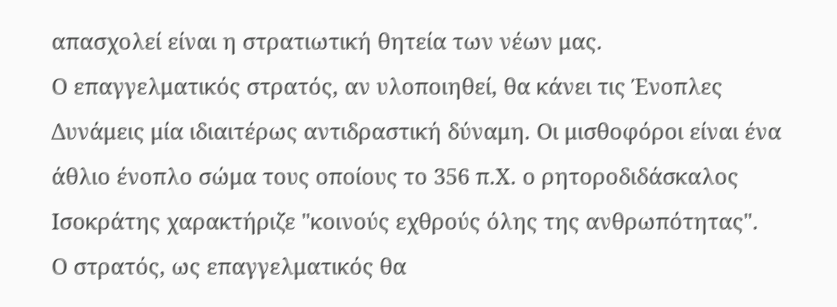απασχολεί είναι η στρατιωτική θητεία των νέων μας.
Ο επαγγελματικός στρατός, αν υλοποιηθεί, θα κάνει τις Ένοπλες Δυνάμεις μία ιδιαιτέρως αντιδραστική δύναμη. Οι μισθοφόροι είναι ένα άθλιο ένοπλο σώμα τους οποίους το 356 π.Χ. ο ρητοροδιδάσκαλος Ισοκράτης χαρακτήριζε "κοινούς εχθρούς όλης της ανθρωπότητας".
Ο στρατός, ως επαγγελματικός θα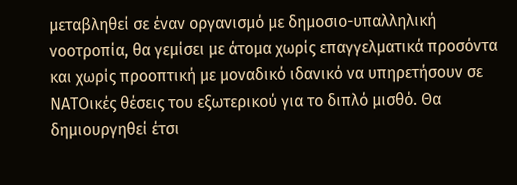μεταβληθεί σε έναν οργανισμό με δημοσιο-υπαλληλική νοοτροπία, θα γεμίσει με άτομα χωρίς επαγγελματικά προσόντα και χωρίς προοπτική με μοναδικό ιδανικό να υπηρετήσουν σε ΝΑΤΟικές θέσεις του εξωτερικού για το διπλό μισθό. Θα δημιουργηθεί έτσι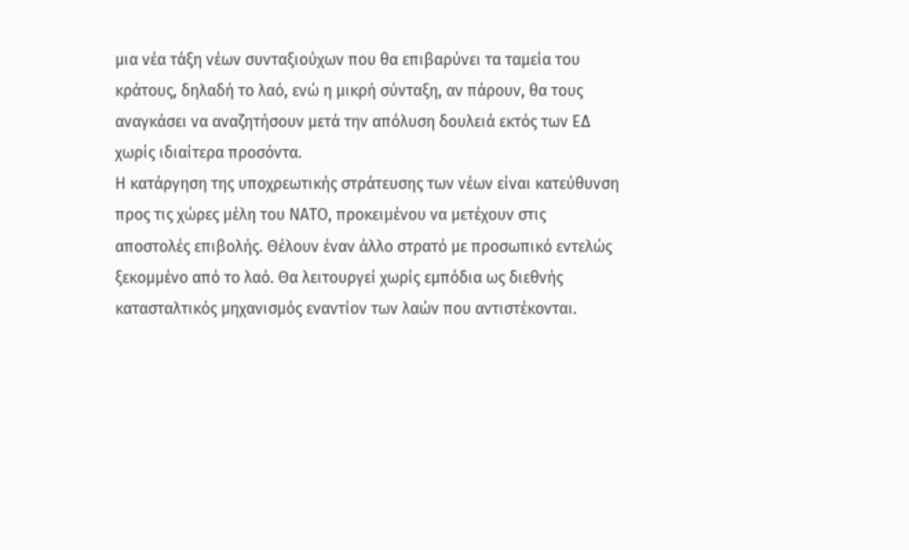μια νέα τάξη νέων συνταξιούχων που θα επιβαρύνει τα ταμεία του κράτους, δηλαδή το λαό, ενώ η μικρή σύνταξη, αν πάρουν, θα τους αναγκάσει να αναζητήσουν μετά την απόλυση δουλειά εκτός των ΕΔ  χωρίς ιδιαίτερα προσόντα.
Η κατάργηση της υποχρεωτικής στράτευσης των νέων είναι κατεύθυνση προς τις χώρες μέλη του ΝΑΤΟ, προκειμένου να μετέχουν στις αποστολές επιβολής. Θέλουν έναν άλλο στρατό με προσωπικό εντελώς ξεκομμένο από το λαό. Θα λειτουργεί χωρίς εμπόδια ως διεθνής κατασταλτικός μηχανισμός εναντίον των λαών που αντιστέκονται.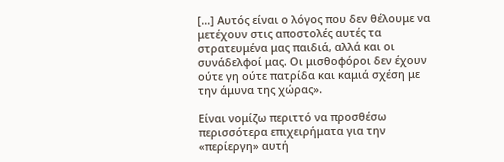[…] Αυτός είναι ο λόγος που δεν θέλουμε να μετέχουν στις αποστολές αυτές τα στρατευμένα μας παιδιά, αλλά και οι συνάδελφοί μας. Οι μισθοφόροι δεν έχουν ούτε γη ούτε πατρίδα και καμιά σχέση με την άμυνα της χώρας».

Είναι νομίζω περιττό να προσθέσω περισσότερα επιχειρήματα για την «περίεργη» αυτή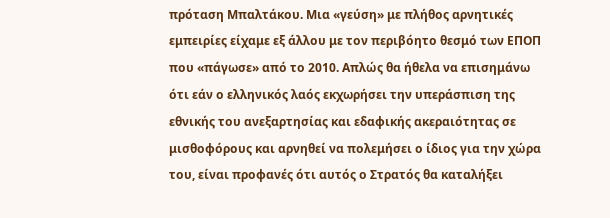πρόταση Μπαλτάκου. Μια «γεύση» με πλήθος αρνητικές εμπειρίες είχαμε εξ άλλου με τον περιβόητο θεσμό των ΕΠΟΠ που «πάγωσε» από το 2010. Απλώς θα ήθελα να επισημάνω ότι εάν ο ελληνικός λαός εκχωρήσει την υπεράσπιση της εθνικής του ανεξαρτησίας και εδαφικής ακεραιότητας σε μισθοφόρους και αρνηθεί να πολεμήσει ο ίδιος για την χώρα του, είναι προφανές ότι αυτός ο Στρατός θα καταλήξει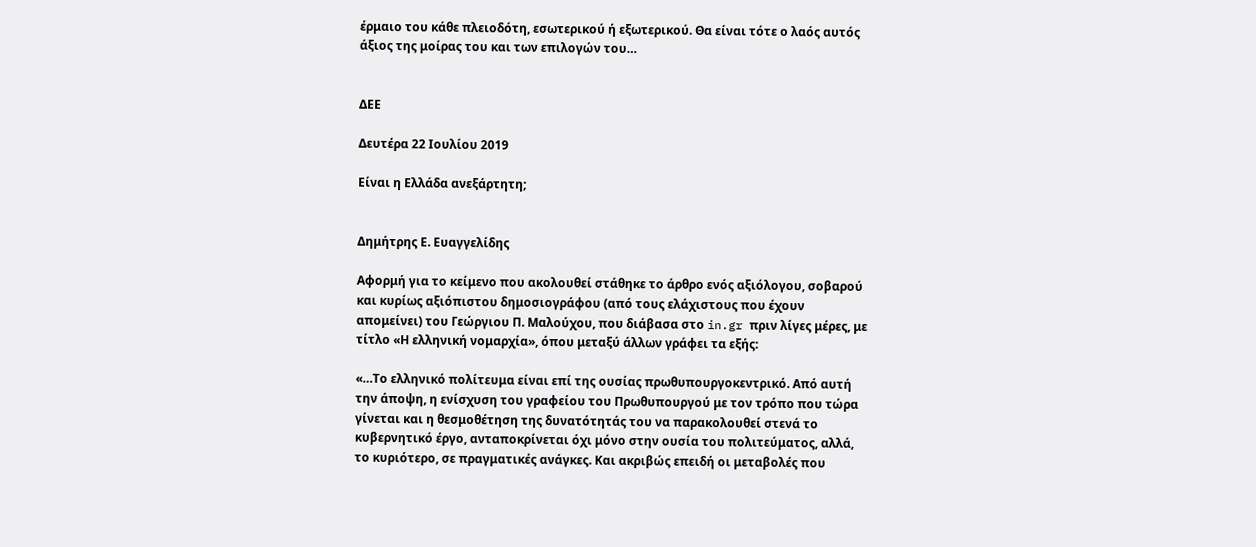έρμαιο του κάθε πλειοδότη, εσωτερικού ή εξωτερικού. Θα είναι τότε ο λαός αυτός άξιος της μοίρας του και των επιλογών του…


ΔΕΕ

Δευτέρα 22 Ιουλίου 2019

Είναι η Ελλάδα ανεξάρτητη;


Δημήτρης Ε. Ευαγγελίδης

Αφορμή για το κείμενο που ακολουθεί στάθηκε το άρθρο ενός αξιόλογου, σοβαρού και κυρίως αξιόπιστου δημοσιογράφου (από τους ελάχιστους που έχουν απομείνει) του Γεώργιου Π. Μαλούχου, που διάβασα στο in.gr πριν λίγες μέρες, με τίτλο «Η ελληνική νομαρχία», όπου μεταξύ άλλων γράφει τα εξής:

«…Το ελληνικό πολίτευμα είναι επί της ουσίας πρωθυπουργοκεντρικό. Από αυτή την άποψη, η ενίσχυση του γραφείου του Πρωθυπουργού με τον τρόπο που τώρα γίνεται και η θεσμοθέτηση της δυνατότητάς του να παρακολουθεί στενά το κυβερνητικό έργο, ανταποκρίνεται όχι μόνο στην ουσία του πολιτεύματος, αλλά, το κυριότερο, σε πραγματικές ανάγκες. Και ακριβώς επειδή οι μεταβολές που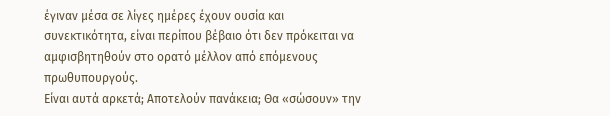έγιναν μέσα σε λίγες ημέρες έχουν ουσία και συνεκτικότητα, είναι περίπου βέβαιο ότι δεν πρόκειται να αμφισβητηθούν στο ορατό μέλλον από επόμενους πρωθυπουργούς.
Είναι αυτά αρκετά; Αποτελούν πανάκεια; Θα «σώσουν» την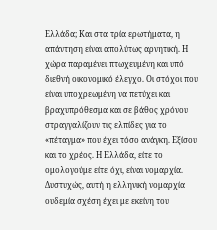Ελλάδα; Και στα τρία ερωτήματα, η απάντηση είναι απολύτως αρνητική. Η χώρα παραμένει πτωχευμένη και υπό διεθνή οικονομικό έλεγχο. Οι στόχοι που είναι υποχρεωμένη να πετύχει και βραχυπρόθεσμα και σε βάθος χρόνου στραγγαλίζουν τις ελπίδες για το «πέταγμα» που έχει τόσο ανάγκη. Εξίσου και το χρέος. Η Ελλάδα, είτε το ομολογούμε είτε όχι, είναι νομαρχία.
Δυστυχώς, αυτή η ελληνική νομαρχία ουδεμία σχέση έχει με εκείνη του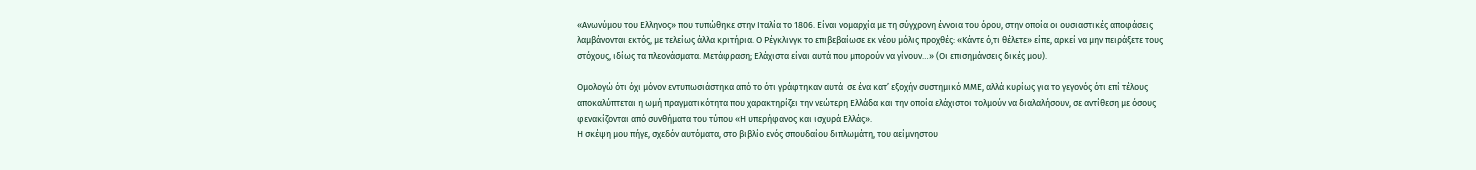«Ανωνύμου του Ελληνος» που τυπώθηκε στην Ιταλία το 1806. Είναι νομαρχία με τη σύγχρονη έννοια του όρου, στην οποία οι ουσιαστικές αποφάσεις λαμβάνονται εκτός, με τελείως άλλα κριτήρια. Ο Ρέγκλινγκ το επιβεβαίωσε εκ νέου μόλις προχθές: «Κάντε ό,τι θέλετε» είπε, αρκεί να μην πειράξετε τους στόχους, ιδίως τα πλεονάσματα. Μετάφραση; Ελάχιστα είναι αυτά που μπορούν να γίνουν…» (Οι επισημάνσεις δικές μου).

Ομολογώ ότι όχι μόνον εντυπωσιάστηκα από το ότι γράφτηκαν αυτά  σε ένα κατ’ εξοχήν συστημικό ΜΜΕ, αλλά κυρίως για το γεγονός ότι επί τέλους αποκαλύπτεται η ωμή πραγματικότητα που χαρακτηρίζει την νεώτερη Ελλάδα και την οποία ελάχιστοι τολμούν να διαλαλήσουν, σε αντίθεση με όσους φενακίζονται από συνθήματα του τύπου «Η υπερήφανος και ισχυρά Ελλάς».
Η σκέψη μου πήγε, σχεδόν αυτόματα, στο βιβλίο ενός σπουδαίου διπλωμάτη, του αείμνηστου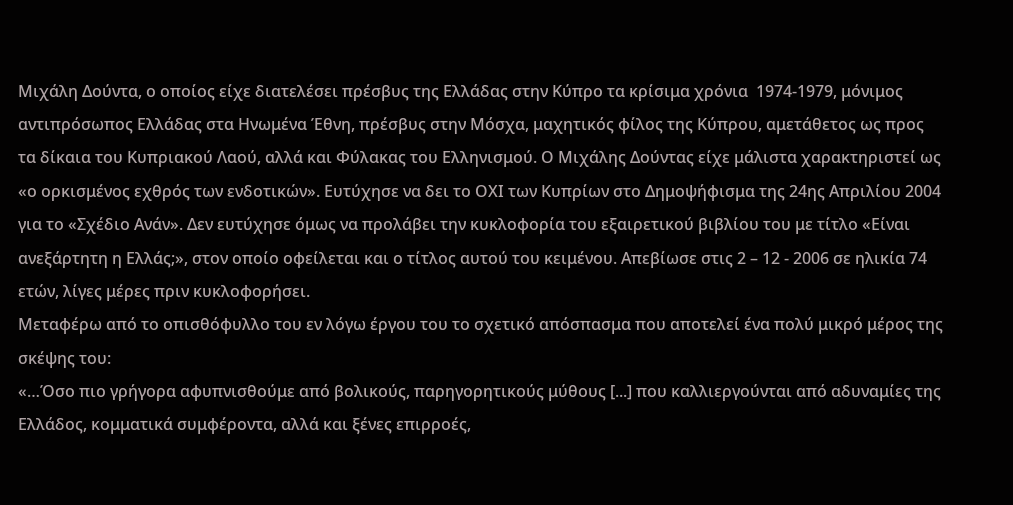Μιχάλη Δούντα, ο οποίος είχε διατελέσει πρέσβυς της Ελλάδας στην Κύπρο τα κρίσιμα χρόνια  1974-1979, μόνιμος αντιπρόσωπος Ελλάδας στα Ηνωμένα Έθνη, πρέσβυς στην Μόσχα, μαχητικός φίλος της Κύπρου, αμετάθετος ως προς τα δίκαια του Κυπριακού Λαού, αλλά και Φύλακας του Ελληνισμού. Ο Μιχάλης Δούντας είχε μάλιστα χαρακτηριστεί ως «ο ορκισμένος εχθρός των ενδοτικών». Ευτύχησε να δει το ΟΧΙ των Κυπρίων στο Δημοψήφισμα της 24ης Απριλίου 2004 για το «Σχέδιο Ανάν». Δεν ευτύχησε όμως να προλάβει την κυκλοφορία του εξαιρετικού βιβλίου του με τίτλο «Είναι ανεξάρτητη η Ελλάς;», στον οποίο οφείλεται και ο τίτλος αυτού του κειμένου. Απεβίωσε στις 2 – 12 - 2006 σε ηλικία 74 ετών, λίγες μέρες πριν κυκλοφορήσει.
Μεταφέρω από το οπισθόφυλλο του εν λόγω έργου του το σχετικό απόσπασμα που αποτελεί ένα πολύ μικρό μέρος της σκέψης του:
«…Όσο πιο γρήγορα αφυπνισθούμε από βολικούς, παρηγορητικούς μύθους [...] που καλλιεργούνται από αδυναμίες της Ελλάδος, κομματικά συμφέροντα, αλλά και ξένες επιρροές,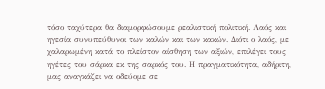τόσο ταχύτερα θα διαμορφώσουμε ρεαλιστική πολιτική. Λαός και ηγεσία συνυπεύθυνοι των καλών και των κακών. Διότι ο λαός, με χαλαρωμένη κατά το πλείστον αίσθηση των αξιών, επιλέγει τους ηγέτες του σάρκα εκ της σαρκός του. Η πραγματικότητα, αδήριτη, μας αναγκάζει να οδεύομε σε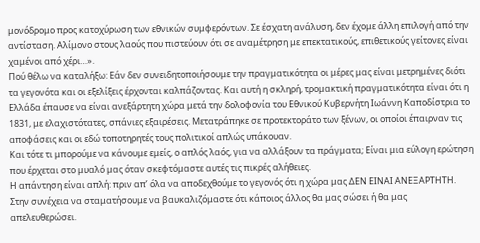μονόδρομο προς κατοχύρωση των εθνικών συμφερόντων. Σε έσχατη ανάλυση, δεν έχομε άλλη επιλογή από την αντίσταση. Αλίμονο στους λαούς που πιστεύουν ότι σε αναμέτρηση με επεκτατικούς, επιθετικούς γείτονες είναι χαμένοι από χέρι…».
Πού θέλω να καταλήξω: Εάν δεν συνειδητοποιήσουμε την πραγματικότητα οι μέρες μας είναι μετρημένες διότι τα γεγονότα και οι εξελίξεις έρχονται καλπάζοντας. Και αυτή η σκληρή, τρομακτική πραγματικότητα είναι ότι η Ελλάδα έπαυσε να είναι ανεξάρτητη χώρα μετά την δολοφονία του Εθνικού Κυβερνήτη Ιωάννη Καποδίστρια το 1831, με ελαχιστότατες, σπάνιες εξαιρέσεις. Μετατράπηκε σε προτεκτοράτο των ξένων, οι οποίοι έπαιρναν τις αποφάσεις και οι εδώ τοποτηρητές τους πολιτικοί απλώς υπάκουαν.
Και τότε τι μπορούμε να κάνουμε εμείς, ο απλός λαός, για να αλλάξουν τα πράγματα; Είναι μια εύλογη ερώτηση που έρχεται στο μυαλό μας όταν σκεφτόμαστε αυτές τις πικρές αλήθειες.
Η απάντηση είναι απλή: πριν απ’ όλα να αποδεχθούμε το γεγονός ότι η χώρα μας ΔΕΝ ΕΙΝΑΙ ΑΝΕΞΑΡΤΗΤΗ. Στην συνέχεια να σταματήσουμε να βαυκαλιζόμαστε ότι κάποιος άλλος θα μας σώσει ή θα μας απελευθερώσει.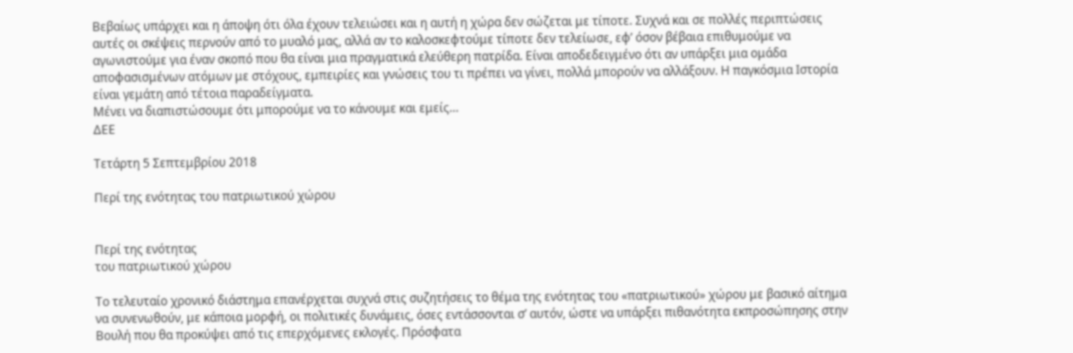Βεβαίως υπάρχει και η άποψη ότι όλα έχουν τελειώσει και η αυτή η χώρα δεν σώζεται με τίποτε. Συχνά και σε πολλές περιπτώσεις αυτές οι σκέψεις περνούν από το μυαλό μας, αλλά αν το καλοσκεφτούμε τίποτε δεν τελείωσε, εφ’ όσον βέβαια επιθυμούμε να αγωνιστούμε για έναν σκοπό που θα είναι μια πραγματικά ελεύθερη πατρίδα. Είναι αποδεδειγμένο ότι αν υπάρξει μια ομάδα αποφασισμένων ατόμων με στόχους, εμπειρίες και γνώσεις του τι πρέπει να γίνει, πολλά μπορούν να αλλάξουν. Η παγκόσμια Ιστορία είναι γεμάτη από τέτοια παραδείγματα.
Μένει να διαπιστώσουμε ότι μπορούμε να το κάνουμε και εμείς…
ΔΕΕ

Τετάρτη 5 Σεπτεμβρίου 2018

Περί της ενότητας του πατριωτικού χώρου


Περί της ενότητας
του πατριωτικού χώρου

Το τελευταίο χρονικό διάστημα επανέρχεται συχνά στις συζητήσεις το θέμα της ενότητας του «πατριωτικού» χώρου με βασικό αίτημα να συνενωθούν, με κάποια μορφή, οι πολιτικές δυνάμεις, όσες εντάσσονται σ’ αυτόν, ώστε να υπάρξει πιθανότητα εκπροσώπησης στην Βουλή που θα προκύψει από τις επερχόμενες εκλογές. Πρόσφατα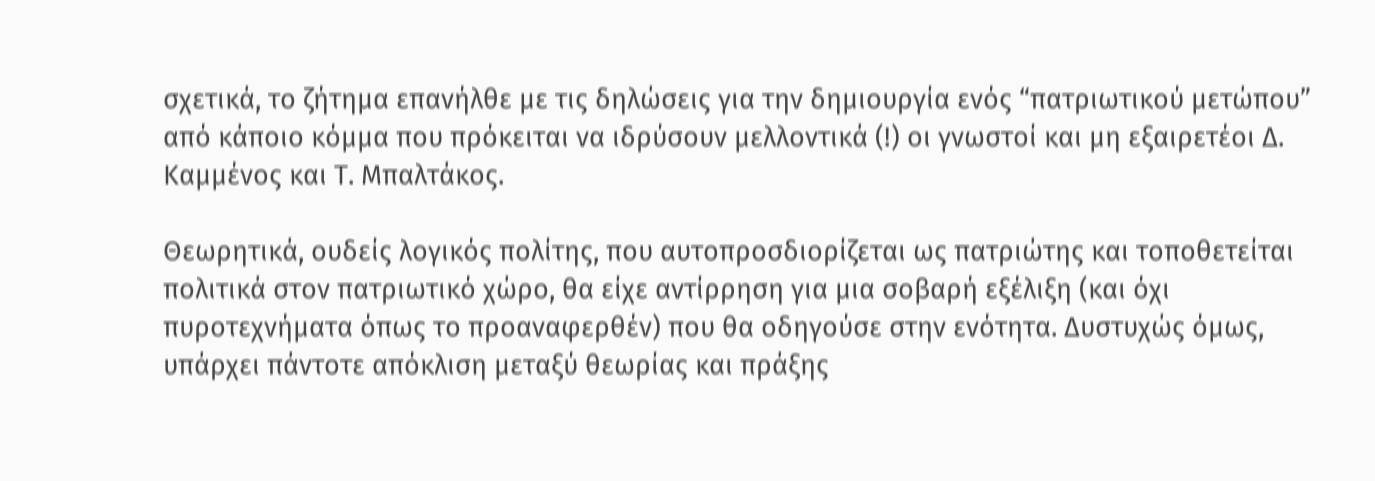σχετικά, το ζήτημα επανήλθε με τις δηλώσεις για την δημιουργία ενός “πατριωτικού μετώπου” από κάποιο κόμμα που πρόκειται να ιδρύσουν μελλοντικά (!) οι γνωστοί και μη εξαιρετέοι Δ. Καμμένος και Τ. Μπαλτάκος.

Θεωρητικά, ουδείς λογικός πολίτης, που αυτοπροσδιορίζεται ως πατριώτης και τοποθετείται πολιτικά στον πατριωτικό χώρο, θα είχε αντίρρηση για μια σοβαρή εξέλιξη (και όχι πυροτεχνήματα όπως το προαναφερθέν) που θα οδηγούσε στην ενότητα. Δυστυχώς όμως, υπάρχει πάντοτε απόκλιση μεταξύ θεωρίας και πράξης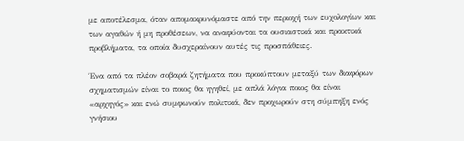με αποτέλεσμα, όταν απομακρυνόμαστε από την περιοχή των ευχολογίων και των αγαθών ή μη προθέσεων, να αναφύονται τα ουσιαστικά και πρακτικά προβλήματα, τα οποία δυσχεραίνουν αυτές τις προσπάθειες.

Ένα από τα πλέον σοβαρά ζητήματα που προκύπτουν μεταξύ των διαφόρων σχηματισμών είναι το ποιος θα ηγηθεί, με απλά λόγια ποιος θα είναι «αρχηγός» και ενώ συμφωνούν πολιτικά, δεν προχωρούν στη σύμπηξη ενός γνήσιου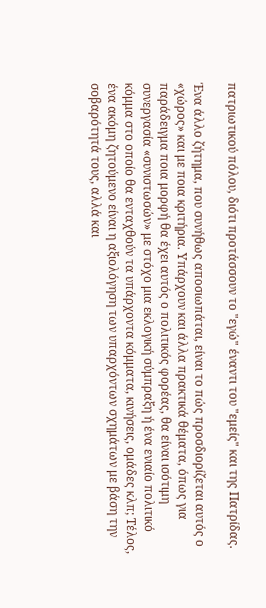πατριωτικού πόλου, διότι προτάσσουν το "εγώ" έναντι του "εμείς" και της Πατρίδας.

Ένα άλλο ζήτημα, που συνήθως αποσιωπάται, είναι το πώς προσδιορίζεται αυτός ο «χώρος» και με ποια κριτήρια. Υπάρχουν και άλλα πρακτικά θέματα, όπως για παράδειγμα ποια μορφή θα έχει αυτός ο πολιτικός φορέας, θα είναι ισότιμη συνεργασία «συνιστωσών» με στόχο μια εκλογική σύμπραξη ή ένα ενιαίο πολιτικό κόμμα στο οποίο θα ενταχθούν τα υπάρχοντα κόμματα, κινήσεις, ομάδες κλπ; Τέλος, ένα ακόμη ζητούμενο είναι η αξιολόγηση των υπαρχόντων σχημάτων με βάση την σοβαρότητά τους, αλλά και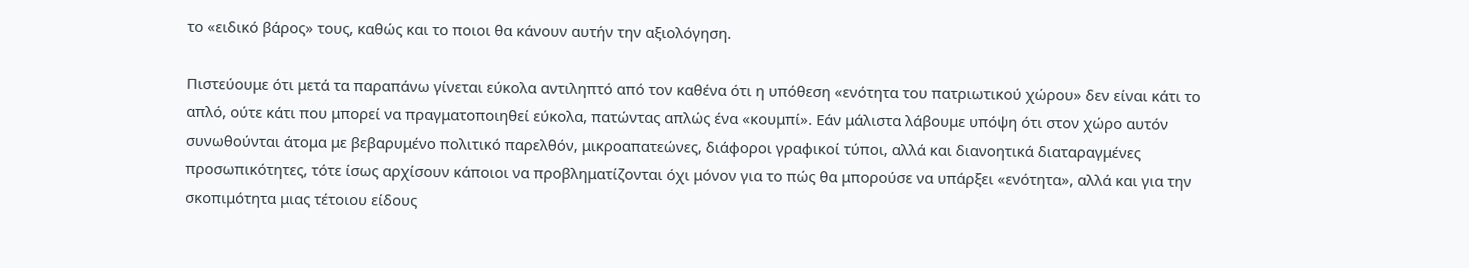το «ειδικό βάρος» τους, καθώς και το ποιοι θα κάνουν αυτήν την αξιολόγηση.

Πιστεύουμε ότι μετά τα παραπάνω γίνεται εύκολα αντιληπτό από τον καθένα ότι η υπόθεση «ενότητα του πατριωτικού χώρου» δεν είναι κάτι το απλό, ούτε κάτι που μπορεί να πραγματοποιηθεί εύκολα, πατώντας απλώς ένα «κουμπί». Εάν μάλιστα λάβουμε υπόψη ότι στον χώρο αυτόν συνωθούνται άτομα με βεβαρυμένο πολιτικό παρελθόν, μικροαπατεώνες, διάφοροι γραφικοί τύποι, αλλά και διανοητικά διαταραγμένες προσωπικότητες, τότε ίσως αρχίσουν κάποιοι να προβληματίζονται όχι μόνον για το πώς θα μπορούσε να υπάρξει «ενότητα», αλλά και για την σκοπιμότητα μιας τέτοιου είδους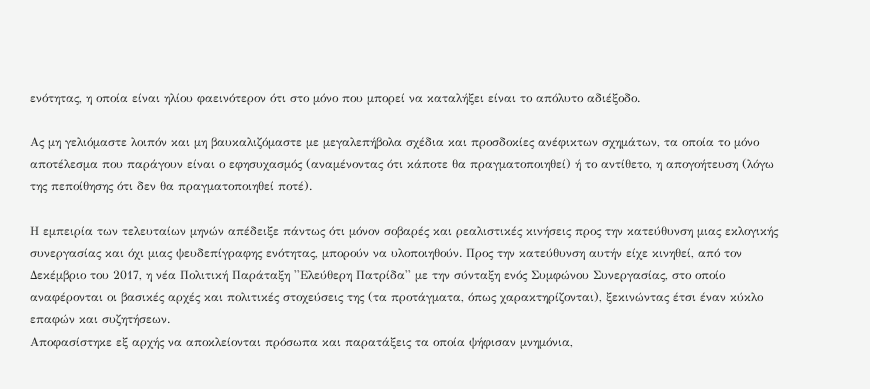ενότητας, η οποία είναι ηλίου φαεινότερον ότι στο μόνο που μπορεί να καταλήξει είναι το απόλυτο αδιέξοδο.

Ας μη γελιόμαστε λοιπόν και μη βαυκαλιζόμαστε με μεγαλεπήβολα σχέδια και προσδοκίες ανέφικτων σχημάτων, τα οποία το μόνο αποτέλεσμα που παράγουν είναι ο εφησυχασμός (αναμένοντας ότι κάποτε θα πραγματοποιηθεί) ή το αντίθετο, η απογοήτευση (λόγω της πεποίθησης ότι δεν θα πραγματοποιηθεί ποτέ).

Η εμπειρία των τελευταίων μηνών απέδειξε πάντως ότι μόνον σοβαρές και ρεαλιστικές κινήσεις προς την κατεύθυνση μιας εκλογικής συνεργασίας και όχι μιας ψευδεπίγραφης ενότητας, μπορούν να υλοποιηθούν. Προς την κατεύθυνση αυτήν είχε κινηθεί, από τον Δεκέμβριο του 2017, η νέα Πολιτική Παράταξη ''Ελεύθερη Πατρίδα'' με την σύνταξη ενός Συμφώνου Συνεργασίας, στο οποίο αναφέρονται οι βασικές αρχές και πολιτικές στοχεύσεις της (τα προτάγματα, όπως χαρακτηρίζονται), ξεκινώντας έτσι έναν κύκλο επαφών και συζητήσεων.
Αποφασίστηκε εξ αρχής να αποκλείονται πρόσωπα και παρατάξεις τα οποία ψήφισαν μνημόνια,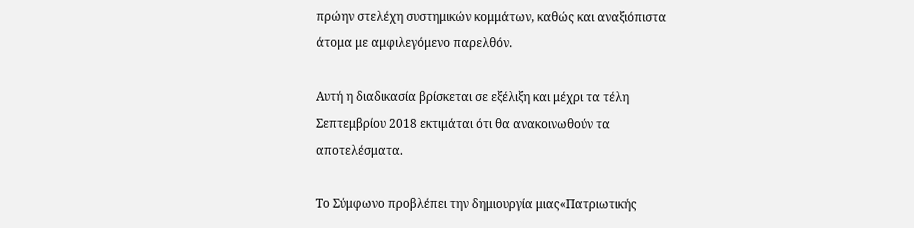πρώην στελέχη συστημικών κομμάτων, καθώς και αναξιόπιστα άτομα με αμφιλεγόμενο παρελθόν.

Αυτή η διαδικασία βρίσκεται σε εξέλιξη και μέχρι τα τέλη Σεπτεμβρίου 2018 εκτιμάται ότι θα ανακοινωθούν τα αποτελέσματα.

Το Σύμφωνο προβλέπει την δημιουργία μιας«Πατριωτικής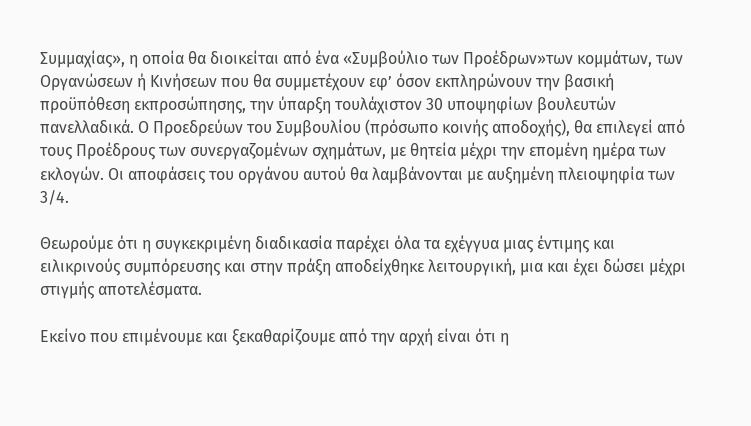Συμμαχίας», η οποία θα διοικείται από ένα «Συμβούλιο των Προέδρων»των κομμάτων, των Οργανώσεων ή Κινήσεων που θα συμμετέχουν εφ’ όσον εκπληρώνουν την βασική προϋπόθεση εκπροσώπησης, την ύπαρξη τουλάχιστον 30 υποψηφίων βουλευτών πανελλαδικά. Ο Προεδρεύων του Συμβουλίου (πρόσωπο κοινής αποδοχής), θα επιλεγεί από τους Προέδρους των συνεργαζομένων σχημάτων, με θητεία μέχρι την επομένη ημέρα των εκλογών. Οι αποφάσεις του οργάνου αυτού θα λαμβάνονται με αυξημένη πλειοψηφία των 3/4.

Θεωρούμε ότι η συγκεκριμένη διαδικασία παρέχει όλα τα εχέγγυα μιας έντιμης και ειλικρινούς συμπόρευσης και στην πράξη αποδείχθηκε λειτουργική, μια και έχει δώσει μέχρι στιγμής αποτελέσματα.

Εκείνο που επιμένουμε και ξεκαθαρίζουμε από την αρχή είναι ότι η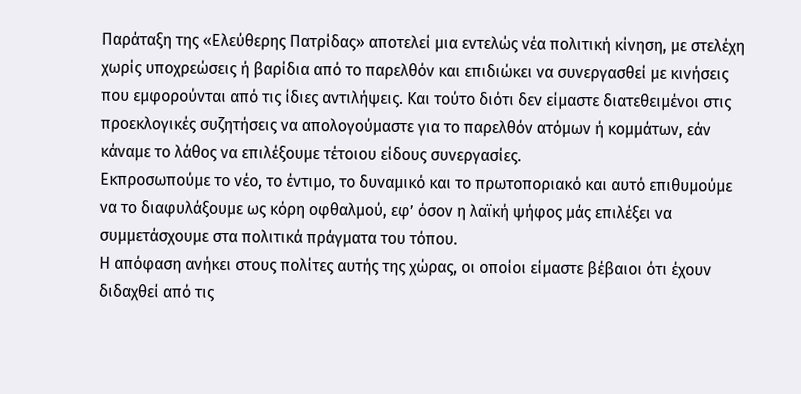Παράταξη της «Ελεύθερης Πατρίδας» αποτελεί μια εντελώς νέα πολιτική κίνηση, με στελέχη χωρίς υποχρεώσεις ή βαρίδια από το παρελθόν και επιδιώκει να συνεργασθεί με κινήσεις που εμφορούνται από τις ίδιες αντιλήψεις. Και τούτο διότι δεν είμαστε διατεθειμένοι στις προεκλογικές συζητήσεις να απολογούμαστε για το παρελθόν ατόμων ή κομμάτων, εάν κάναμε το λάθος να επιλέξουμε τέτοιου είδους συνεργασίες.
Εκπροσωπούμε το νέο, το έντιμο, το δυναμικό και το πρωτοποριακό και αυτό επιθυμούμε να το διαφυλάξουμε ως κόρη οφθαλμού, εφ’ όσον η λαϊκή ψήφος μάς επιλέξει να συμμετάσχουμε στα πολιτικά πράγματα του τόπου.
Η απόφαση ανήκει στους πολίτες αυτής της χώρας, οι οποίοι είμαστε βέβαιοι ότι έχουν διδαχθεί από τις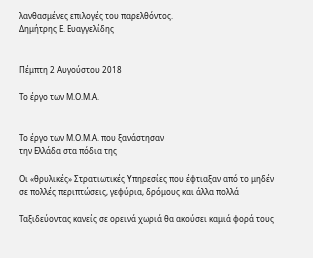λανθασμένες επιλογές του παρελθόντος.
Δημήτρης Ε. Ευαγγελίδης


Πέμπτη 2 Αυγούστου 2018

Το έργο των Μ.Ο.Μ.Α.


Το έργο των Μ.Ο.Μ.Α. που ξανάστησαν
την Ελλάδα στα πόδια της

Οι «θρυλικές» Στρατιωτικές Υπηρεσίες που έφτιαξαν από το μηδέν σε πολλές περιπτώσεις, γεφύρια, δρόμους και άλλα πολλά

Ταξιδεύοντας κανείς σε ορεινά χωριά θα ακούσει καμιά φορά τους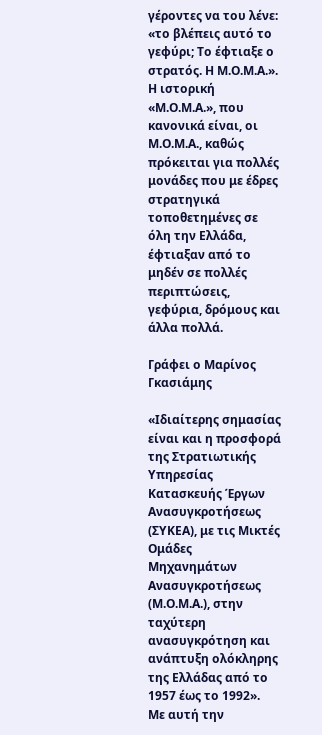γέροντες να του λένε: «το βλέπεις αυτό το γεφύρι; Το έφτιαξε ο στρατός. Η Μ.Ο.Μ.Α.». Η ιστορική «Μ.Ο.Μ.Α.», που κανονικά είναι, οι Μ.Ο.Μ.Α., καθώς πρόκειται για πολλές μονάδες που με έδρες στρατηγικά τοποθετημένες σε όλη την Ελλάδα, έφτιαξαν από το μηδέν σε πολλές περιπτώσεις, γεφύρια, δρόμους και άλλα πολλά.

Γράφει ο Μαρίνος Γκασιάμης

«Ιδιαίτερης σημασίας είναι και η προσφορά της Στρατιωτικής Υπηρεσίας Κατασκευής Έργων Ανασυγκροτήσεως (ΣΥΚΕΑ), με τις Μικτές Ομάδες Μηχανημάτων Ανασυγκροτήσεως (Μ.Ο.Μ.Α.), στην ταχύτερη ανασυγκρότηση και ανάπτυξη ολόκληρης της Ελλάδας από το 1957 έως το 1992».
Με αυτή την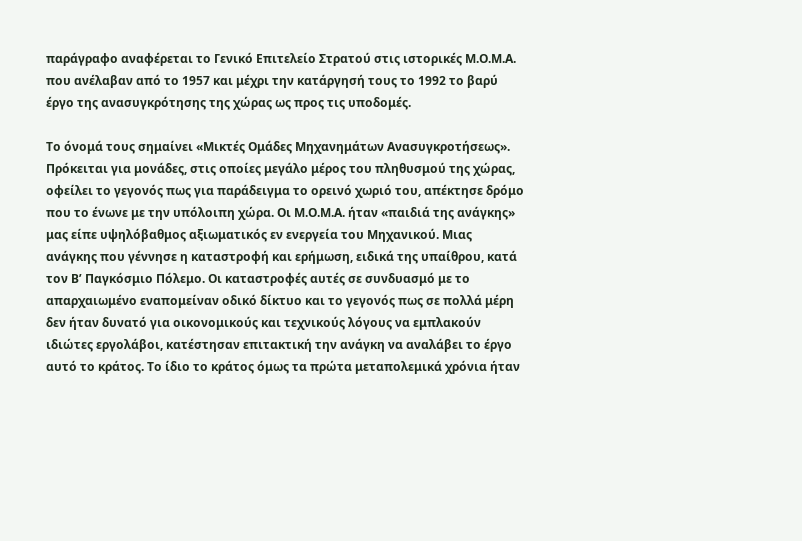παράγραφο αναφέρεται το Γενικό Επιτελείο Στρατού στις ιστορικές Μ.Ο.Μ.Α. που ανέλαβαν από το 1957 και μέχρι την κατάργησή τους το 1992 το βαρύ έργο της ανασυγκρότησης της χώρας ως προς τις υποδομές.

Το όνομά τους σημαίνει «Μικτές Ομάδες Μηχανημάτων Ανασυγκροτήσεως». Πρόκειται για μονάδες, στις οποίες μεγάλο μέρος του πληθυσμού της χώρας, οφείλει το γεγονός πως για παράδειγμα το ορεινό χωριό του, απέκτησε δρόμο που το ένωνε με την υπόλοιπη χώρα. Οι Μ.Ο.Μ.Α. ήταν «παιδιά της ανάγκης» μας είπε υψηλόβαθμος αξιωματικός εν ενεργεία του Μηχανικού. Μιας ανάγκης που γέννησε η καταστροφή και ερήμωση, ειδικά της υπαίθρου, κατά τον Β’ Παγκόσμιο Πόλεμο. Οι καταστροφές αυτές σε συνδυασμό με το απαρχαιωμένο εναπομείναν οδικό δίκτυο και το γεγονός πως σε πολλά μέρη δεν ήταν δυνατό για οικονομικούς και τεχνικούς λόγους να εμπλακούν ιδιώτες εργολάβοι, κατέστησαν επιτακτική την ανάγκη να αναλάβει το έργο αυτό το κράτος. Το ίδιο το κράτος όμως τα πρώτα μεταπολεμικά χρόνια ήταν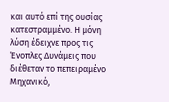και αυτό επί της ουσίας κατεστραμμένο. Η μόνη λύση έδειχνε προς τις Ένοπλες Δυνάμεις που διέθεταν το πεπειραμένο Μηχανικό,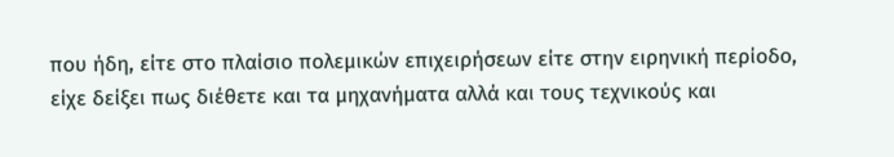που ήδη, είτε στο πλαίσιο πολεμικών επιχειρήσεων είτε στην ειρηνική περίοδο, είχε δείξει πως διέθετε και τα μηχανήματα αλλά και τους τεχνικούς και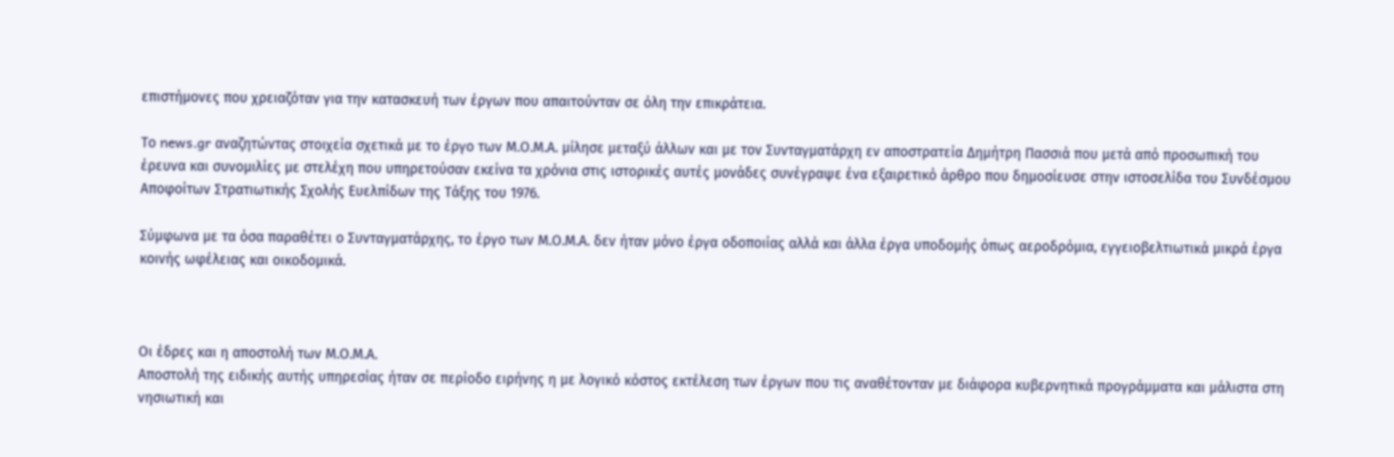επιστήμονες που χρειαζόταν για την κατασκευή των έργων που απαιτούνταν σε όλη την επικράτεια.

Το news.gr αναζητώντας στοιχεία σχετικά με το έργο των Μ.Ο.Μ.Α. μίλησε μεταξύ άλλων και με τον Συνταγματάρχη εν αποστρατεία Δημήτρη Πασσιά που μετά από προσωπική του έρευνα και συνομιλίες με στελέχη που υπηρετούσαν εκείνα τα χρόνια στις ιστορικές αυτές μονάδες συνέγραψε ένα εξαιρετικό άρθρο που δημοσίευσε στην ιστοσελίδα του Συνδέσμου Αποφοίτων Στρατιωτικής Σχολής Ευελπίδων της Τάξης του 1976.

Σύμφωνα με τα όσα παραθέτει ο Συνταγματάρχης, το έργο των Μ.Ο.Μ.Α. δεν ήταν μόνο έργα οδοποιίας αλλά και άλλα έργα υποδομής όπως αεροδρόμια, εγγειοβελτιωτικά μικρά έργα κοινής ωφέλειας και οικοδομικά.



Οι έδρες και η αποστολή των Μ.Ο.Μ.Α.
Αποστολή της ειδικής αυτής υπηρεσίας ήταν σε περίοδο ειρήνης η με λογικό κόστος εκτέλεση των έργων που τις αναθέτονταν με διάφορα κυβερνητικά προγράμματα και μάλιστα στη νησιωτική και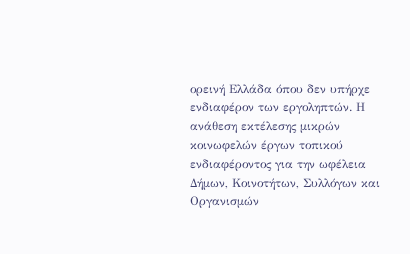ορεινή Ελλάδα όπου δεν υπήρχε ενδιαφέρον των εργοληπτών. Η ανάθεση εκτέλεσης μικρών κοινωφελών έργων τοπικού ενδιαφέροντος για την ωφέλεια Δήμων, Κοινοτήτων, Συλλόγων και Οργανισμών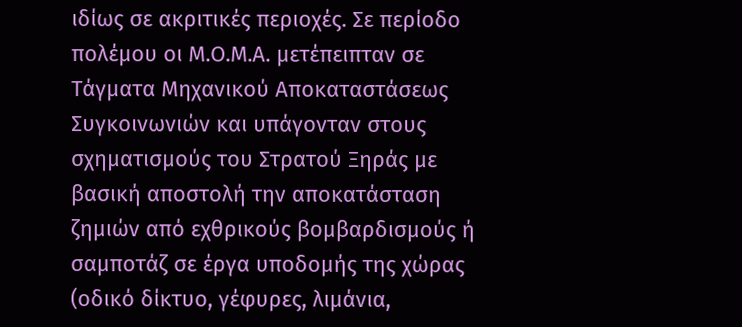ιδίως σε ακριτικές περιοχές. Σε περίοδο πολέμου οι Μ.Ο.Μ.Α. μετέπειπταν σε Τάγματα Μηχανικού Αποκαταστάσεως Συγκοινωνιών και υπάγονταν στους σχηματισμούς του Στρατού Ξηράς με βασική αποστολή την αποκατάσταση ζημιών από εχθρικούς βομβαρδισμούς ή σαμποτάζ σε έργα υποδομής της χώρας (οδικό δίκτυο, γέφυρες, λιμάνια,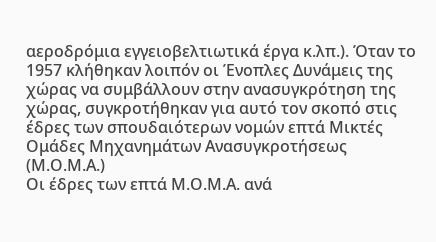αεροδρόμια εγγειοβελτιωτικά έργα κ.λπ.). Όταν το 1957 κλήθηκαν λοιπόν οι Ένοπλες Δυνάμεις της χώρας να συμβάλλουν στην ανασυγκρότηση της χώρας, συγκροτήθηκαν για αυτό τον σκοπό στις έδρες των σπουδαιότερων νομών επτά Μικτές Ομάδες Μηχανημάτων Ανασυγκροτήσεως (Μ.Ο.Μ.Α.)
Οι έδρες των επτά Μ.Ο.Μ.Α. ανά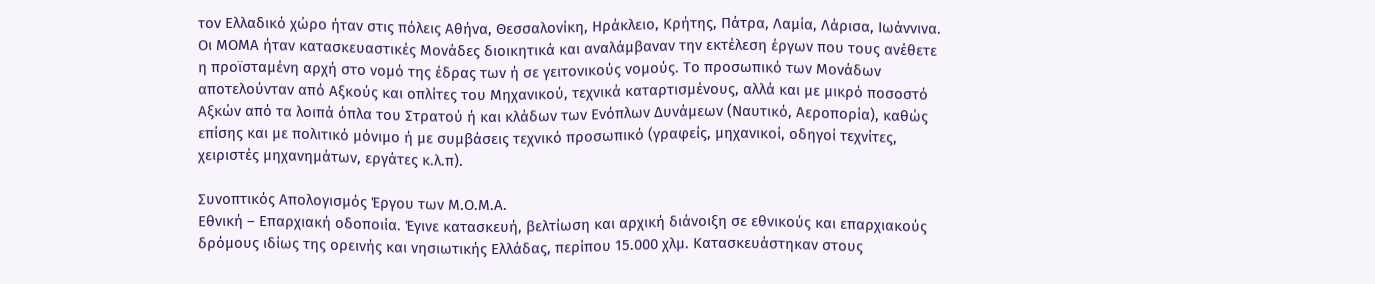τον Ελλαδικό χώρο ήταν στις πόλεις Αθήνα, Θεσσαλονίκη, Ηράκλειο, Κρήτης, Πάτρα, Λαμία, Λάρισα, Ιωάννινα. Οι ΜΟΜΑ ήταν κατασκευαστικές Μονάδες διοικητικά και αναλάμβαναν την εκτέλεση έργων που τους ανέθετε η προϊσταμένη αρχή στο νομό της έδρας των ή σε γειτονικούς νομούς. Το προσωπικό των Μονάδων αποτελούνταν από Αξκούς και οπλίτες του Μηχανικού, τεχνικά καταρτισμένους, αλλά και με μικρό ποσοστό Αξκών από τα λοιπά όπλα του Στρατού ή και κλάδων των Ενόπλων Δυνάμεων (Ναυτικό, Αεροπορία), καθώς επίσης και με πολιτικό μόνιμο ή με συμβάσεις τεχνικό προσωπικό (γραφείς, μηχανικοί, οδηγοί τεχνίτες, χειριστές μηχανημάτων, εργάτες κ.λ.π).

Συνοπτικός Απολογισμός Έργου των Μ.Ο.Μ.Α.
Εθνική – Επαρχιακή οδοποιία. Έγινε κατασκευή, βελτίωση και αρχική διάνοιξη σε εθνικούς και επαρχιακούς δρόμους ιδίως της ορεινής και νησιωτικής Ελλάδας, περίπου 15.000 χλμ. Κατασκευάστηκαν στους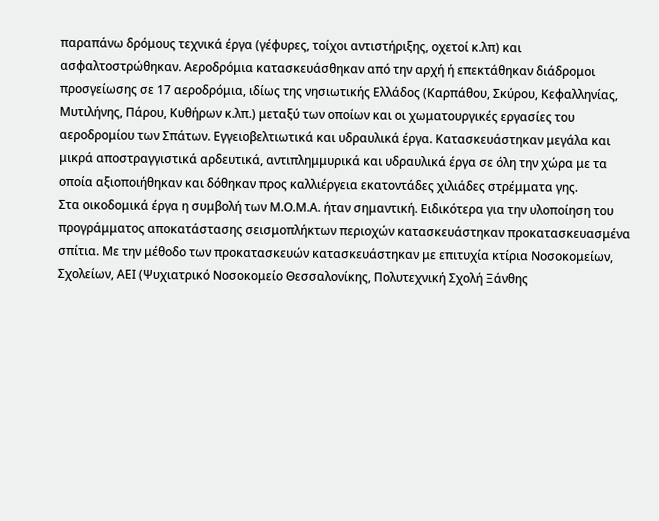παραπάνω δρόμους τεχνικά έργα (γέφυρες, τοίχοι αντιστήριξης, οχετοί κ.λπ) και ασφαλτοστρώθηκαν. Αεροδρόμια κατασκευάσθηκαν από την αρχή ή επεκτάθηκαν διάδρομοι προσγείωσης σε 17 αεροδρόμια, ιδίως της νησιωτικής Ελλάδος (Καρπάθου, Σκύρου, Κεφαλληνίας, Μυτιλήνης, Πάρου, Κυθήρων κ.λπ.) μεταξύ των οποίων και οι χωματουργικές εργασίες του αεροδρομίου των Σπάτων. Εγγειοβελτιωτικά και υδραυλικά έργα. Κατασκευάστηκαν μεγάλα και μικρά αποστραγγιστικά αρδευτικά, αντιπλημμυρικά και υδραυλικά έργα σε όλη την χώρα με τα οποία αξιοποιήθηκαν και δόθηκαν προς καλλιέργεια εκατοντάδες χιλιάδες στρέμματα γης.
Στα οικοδομικά έργα η συμβολή των Μ.Ο.Μ.Α. ήταν σημαντική. Ειδικότερα για την υλοποίηση του προγράμματος αποκατάστασης σεισμοπλήκτων περιοχών κατασκευάστηκαν προκατασκευασμένα σπίτια. Με την μέθοδο των προκατασκευών κατασκευάστηκαν με επιτυχία κτίρια Νοσοκομείων, Σχολείων, ΑΕΙ (Ψυχιατρικό Νοσοκομείο Θεσσαλονίκης, Πολυτεχνική Σχολή Ξάνθης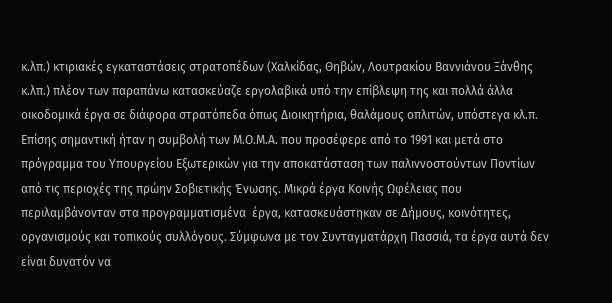κ.λπ.) κτιριακές εγκαταστάσεις στρατοπέδων (Χαλκίδας, Θηβών, Λουτρακίου Βαννιάνου Ξάνθης κ.λπ.) πλέον των παραπάνω κατασκεύαζε εργολαβικά υπό την επίβλεψη της και πολλά άλλα οικοδομικά έργα σε διάφορα στρατόπεδα όπως Διοικητήρια, θαλάμους οπλιτών, υπόστεγα κλ.π.
Επίσης σημαντική ήταν η συμβολή των Μ.Ο.Μ.Α. που προσέφερε από το 1991 και μετά στο πρόγραμμα του Υπουργείου Εξωτερικών για την αποκατάσταση των παλιννοστούντων Ποντίων από τις περιοχές της πρώην Σοβιετικής Ένωσης. Μικρά έργα Κοινής Ωφέλειας που περιλαμβάνονταν στα προγραμματισμένα  έργα, κατασκευάστηκαν σε Δήμους, κοινότητες, οργανισμούς και τοπικούς συλλόγους. Σύμφωνα με τον Συνταγματάρχη Πασσιά, τα έργα αυτά δεν είναι δυνατόν να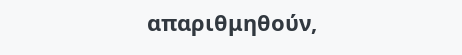απαριθμηθούν,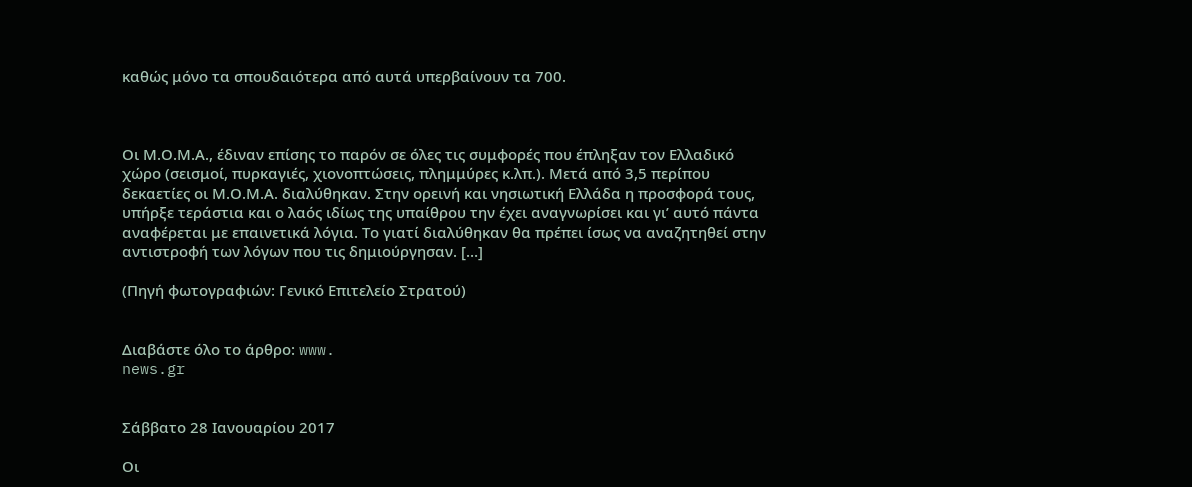καθώς μόνο τα σπουδαιότερα από αυτά υπερβαίνουν τα 700.



Οι Μ.Ο.Μ.Α., έδιναν επίσης το παρόν σε όλες τις συμφορές που έπληξαν τον Ελλαδικό χώρο (σεισμοί, πυρκαγιές, χιονοπτώσεις, πλημμύρες κ.λπ.). Μετά από 3,5 περίπου δεκαετίες οι Μ.Ο.Μ.Α. διαλύθηκαν. Στην ορεινή και νησιωτική Ελλάδα η προσφορά τους, υπήρξε τεράστια και ο λαός ιδίως της υπαίθρου την έχει αναγνωρίσει και γι’ αυτό πάντα αναφέρεται με επαινετικά λόγια. Το γιατί διαλύθηκαν θα πρέπει ίσως να αναζητηθεί στην αντιστροφή των λόγων που τις δημιούργησαν. […]

(Πηγή φωτογραφιών: Γενικό Επιτελείο Στρατού)


Διαβάστε όλο το άρθρο: www.
news.gr


Σάββατο 28 Ιανουαρίου 2017

Οι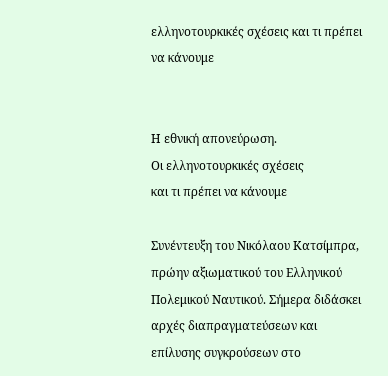ελληνοτουρκικές σχέσεις και τι πρέπει να κάνουμε


Η εθνική απονεύρωση.
Οι ελληνοτουρκικές σχέσεις
και τι πρέπει να κάνουμε

Συνέντευξη του Νικόλαου Κατσίμπρα, πρώην αξιωματικού του Ελληνικού Πολεμικού Ναυτικού. Σήμερα διδάσκει αρχές διαπραγματεύσεων και επίλυσης συγκρούσεων στο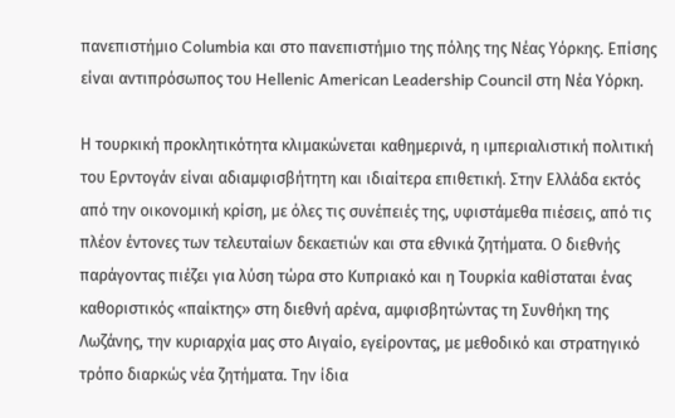πανεπιστήμιο Columbia και στο πανεπιστήμιο της πόλης της Νέας Υόρκης. Επίσης είναι αντιπρόσωπος του Hellenic American Leadership Council στη Νέα Υόρκη.

Η τουρκική προκλητικότητα κλιμακώνεται καθημερινά, η ιμπεριαλιστική πολιτική του Ερντογάν είναι αδιαμφισβήτητη και ιδιαίτερα επιθετική. Στην Ελλάδα εκτός από την οικονομική κρίση, με όλες τις συνέπειές της, υφιστάμεθα πιέσεις, από τις πλέον έντονες των τελευταίων δεκαετιών και στα εθνικά ζητήματα. Ο διεθνής παράγοντας πιέζει για λύση τώρα στο Κυπριακό και η Τουρκία καθίσταται ένας καθοριστικός «παίκτης» στη διεθνή αρένα, αμφισβητώντας τη Συνθήκη της Λωζάνης, την κυριαρχία μας στο Αιγαίο, εγείροντας, με μεθοδικό και στρατηγικό τρόπο διαρκώς νέα ζητήματα. Την ίδια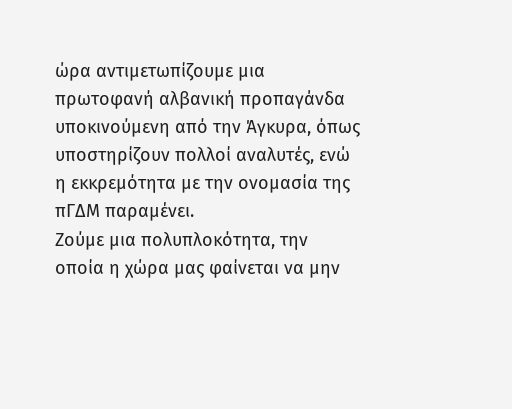ώρα αντιμετωπίζουμε μια πρωτοφανή αλβανική προπαγάνδα υποκινούμενη από την Άγκυρα, όπως υποστηρίζουν πολλοί αναλυτές, ενώ η εκκρεμότητα με την ονομασία της πΓΔΜ παραμένει.
Ζούμε μια πολυπλοκότητα, την οποία η χώρα μας φαίνεται να μην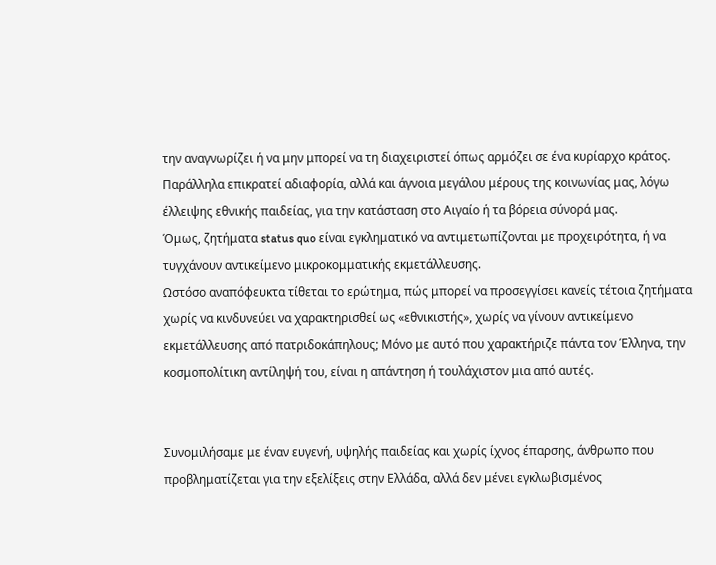την αναγνωρίζει ή να μην μπορεί να τη διαχειριστεί όπως αρμόζει σε ένα κυρίαρχο κράτος. Παράλληλα επικρατεί αδιαφορία, αλλά και άγνοια μεγάλου μέρους της κοινωνίας μας, λόγω έλλειψης εθνικής παιδείας, για την κατάσταση στο Αιγαίο ή τα βόρεια σύνορά μας.
Όμως, ζητήματα status quo είναι εγκληματικό να αντιμετωπίζονται με προχειρότητα, ή να τυγχάνουν αντικείμενο μικροκομματικής εκμετάλλευσης.
Ωστόσο αναπόφευκτα τίθεται το ερώτημα, πώς μπορεί να προσεγγίσει κανείς τέτοια ζητήματα χωρίς να κινδυνεύει να χαρακτηρισθεί ως «εθνικιστής», χωρίς να γίνουν αντικείμενο εκμετάλλευσης από πατριδοκάπηλους; Μόνο με αυτό που χαρακτήριζε πάντα τον Έλληνα, την κοσμοπολίτικη αντίληψή του, είναι η απάντηση ή τουλάχιστον μια από αυτές.


Συνομιλήσαμε με έναν ευγενή, υψηλής παιδείας και χωρίς ίχνος έπαρσης, άνθρωπο που προβληματίζεται για την εξελίξεις στην Ελλάδα, αλλά δεν μένει εγκλωβισμένος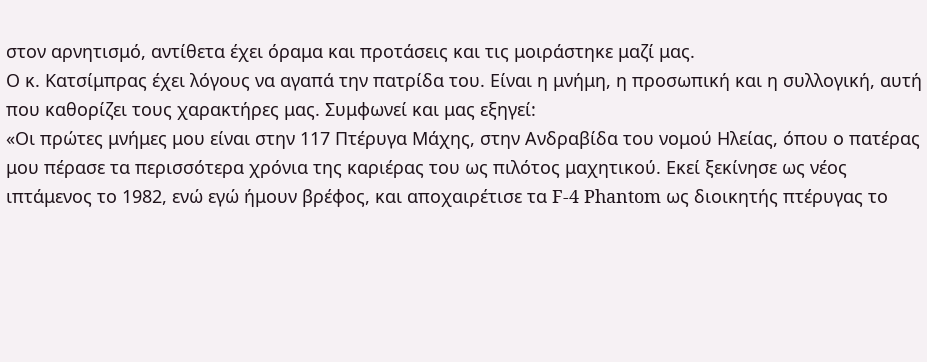στον αρνητισμό, αντίθετα έχει όραμα και προτάσεις και τις μοιράστηκε μαζί μας.
Ο κ. Κατσίμπρας έχει λόγους να αγαπά την πατρίδα του. Είναι η μνήμη, η προσωπική και η συλλογική, αυτή που καθορίζει τους χαρακτήρες μας. Συμφωνεί και μας εξηγεί:
«Οι πρώτες μνήμες μου είναι στην 117 Πτέρυγα Μάχης, στην Ανδραβίδα του νομού Ηλείας, όπου ο πατέρας μου πέρασε τα περισσότερα χρόνια της καριέρας του ως πιλότος μαχητικού. Εκεί ξεκίνησε ως νέος ιπτάμενος το 1982, ενώ εγώ ήμουν βρέφος, και αποχαιρέτισε τα F-4 Phantom ως διοικητής πτέρυγας το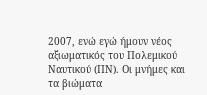2007, ενώ εγώ ήμουν νέος αξιωματικός του Πολεμικού Ναυτικού (ΠΝ). Οι μνήμες και τα βιώματα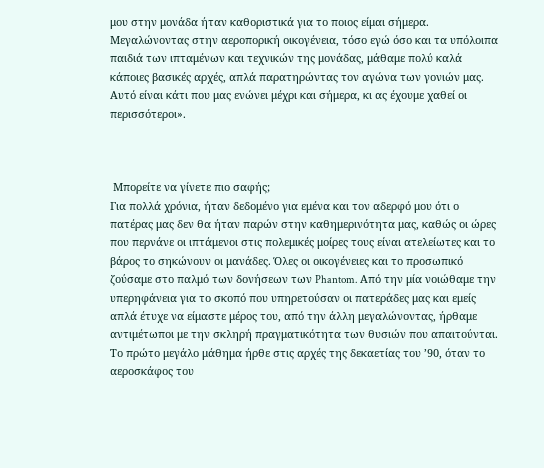μου στην μονάδα ήταν καθοριστικά για το ποιος είμαι σήμερα. Μεγαλώνοντας στην αεροπορική οικογένεια, τόσο εγώ όσο και τα υπόλοιπα παιδιά των ιπταμένων και τεχνικών της μονάδας, μάθαμε πολύ καλά κάποιες βασικές αρχές, απλά παρατηρώντας τον αγώνα των γονιών μας. Αυτό είναι κάτι που μας ενώνει μέχρι και σήμερα, κι ας έχουμε χαθεί οι περισσότεροι».



 Μπορείτε να γίνετε πιο σαφής;
Για πολλά χρόνια, ήταν δεδομένο για εμένα και τον αδερφό μου ότι ο πατέρας μας δεν θα ήταν παρών στην καθημερινότητα μας, καθώς οι ώρες που περνάνε οι ιπτάμενοι στις πολεμικές μοίρες τους είναι ατελείωτες και το βάρος το σηκώνουν οι μανάδες. Όλες οι οικογένειες και το προσωπικό ζούσαμε στο παλμό των δονήσεων των Phantom. Από την μία νοιώθαμε την υπερηφάνεια για το σκοπό που υπηρετούσαν οι πατεράδες μας και εμείς απλά έτυχε να είμαστε μέρος του, από την άλλη μεγαλώνοντας, ήρθαμε αντιμέτωποι με την σκληρή πραγματικότητα των θυσιών που απαιτούνται.
Το πρώτο μεγάλο μάθημα ήρθε στις αρχές της δεκαετίας του ’90, όταν το αεροσκάφος του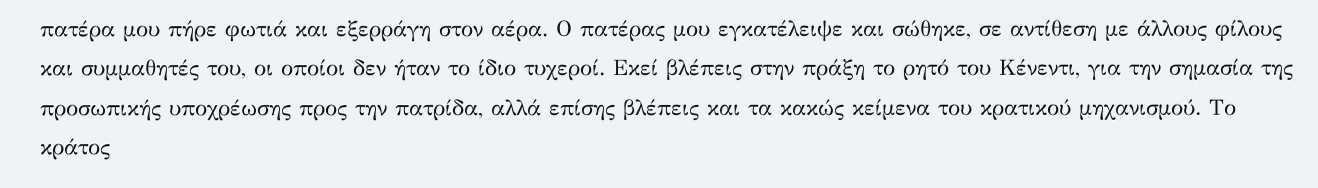πατέρα μου πήρε φωτιά και εξερράγη στον αέρα. Ο πατέρας μου εγκατέλειψε και σώθηκε, σε αντίθεση με άλλους φίλους και συμμαθητές του, οι οποίοι δεν ήταν το ίδιο τυχεροί. Εκεί βλέπεις στην πράξη το ρητό του Κένεντι, για την σημασία της προσωπικής υποχρέωσης προς την πατρίδα, αλλά επίσης βλέπεις και τα κακώς κείμενα του κρατικού μηχανισμού. Το κράτος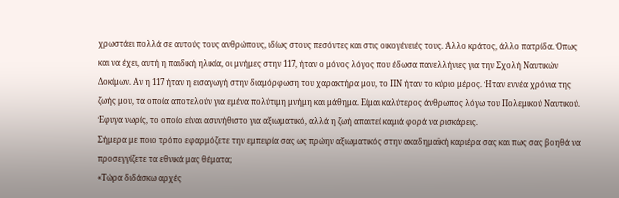χρωστάει πολλά σε αυτούς τους ανθρώπους, ιδίως στους πεσόντες και στις οικογένειές τους. Άλλο κράτος, άλλο πατρίδα. Όπως και να έχει, αυτή η παιδική ηλικία, οι μνήμες στην 117, ήταν ο μόνος λόγος που έδωσα πανελλήνιες για την Σχολή Ναυτικών Δοκίμων. Αν η 117 ήταν η εισαγωγή στην διαμόρφωση του χαρακτήρα μου, το ΠΝ ήταν το κύριο μέρος. Ήταν εννέα χρόνια της ζωής μου, τα οποία αποτελούν για εμένα πολύτιμη μνήμη και μάθημα. Είμαι καλύτερος άνθρωπος λόγω του Πολεμικού Ναυτικού. Έφυγα νωρίς, το οποίο είναι ασυνήθιστο για αξιωματικό, αλλά η ζωή απαιτεί καμιά φορά να ρισκάρεις.
Σήμερα με ποιο τρόπο εφαρμόζετε την εμπειρία σας ως πρώην αξιωματικός στην ακαδημαϊκή καριέρα σας και πως σας βοηθά να προσεγγίζετε τα εθνικά μας θέματα;
«Τώρα διδάσκω αρχές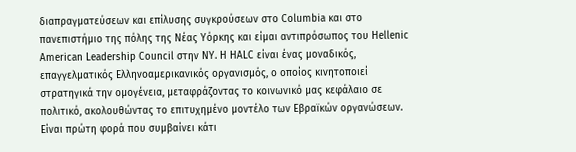διαπραγματεύσεων και επίλυσης συγκρούσεων στο Columbia και στο πανεπιστήμιο της πόλης της Νέας Υόρκης και είμαι αντιπρόσωπος του Hellenic American Leadership Council στην ΝΥ. Η HALC είναι ένας μοναδικός, επαγγελματικός Ελληνοαμερικανικός οργανισμός, ο οποίος κινητοποιεί στρατηγικά την ομογένεια, μεταφράζοντας το κοινωνικό μας κεφάλαιο σε πολιτικό, ακολουθώντας το επιτυχημένο μοντέλο των Εβραϊκών οργανώσεων. Είναι πρώτη φορά που συμβαίνει κάτι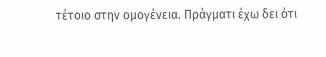τέτοιο στην ομογένεια. Πράγματι έχω δει ότι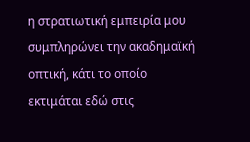η στρατιωτική εμπειρία μου συμπληρώνει την ακαδημαϊκή οπτική, κάτι το οποίο εκτιμάται εδώ στις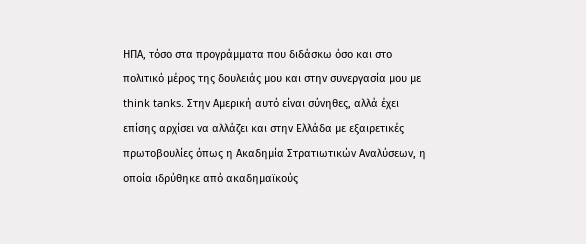ΗΠΑ, τόσο στα προγράμματα που διδάσκω όσο και στο πολιτικό μέρος της δουλειάς μου και στην συνεργασία μου με think tanks. Στην Αμερική αυτό είναι σύνηθες, αλλά έχει επίσης αρχίσει να αλλάζει και στην Ελλάδα με εξαιρετικές πρωτοβουλίες όπως η Ακαδημία Στρατιωτικών Αναλύσεων, η οποία ιδρύθηκε από ακαδημαϊκούς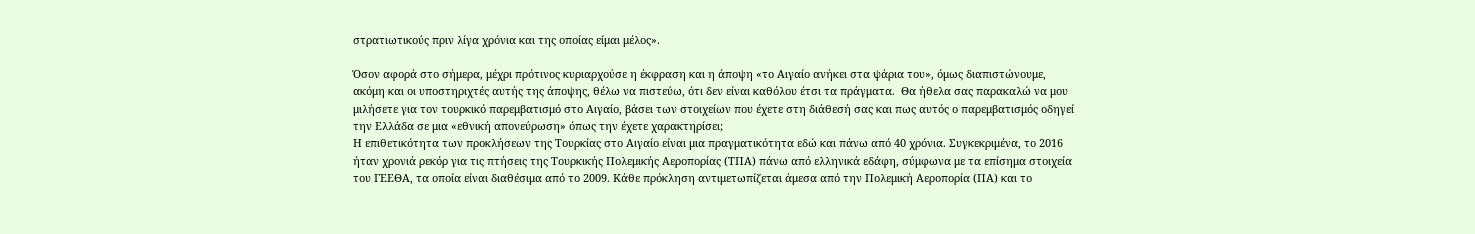στρατιωτικούς πριν λίγα χρόνια και της οποίας είμαι μέλος».

Όσον αφορά στο σήμερα, μέχρι πρότινος κυριαρχούσε η έκφραση και η άποψη «το Αιγαίο ανήκει στα ψάρια του», όμως διαπιστώνουμε, ακόμη και οι υποστηριχτές αυτής της άποψης, θέλω να πιστεύω, ότι δεν είναι καθόλου έτσι τα πράγματα.  Θα ήθελα σας παρακαλώ να μου μιλήσετε για τον τουρκικό παρεμβατισμό στο Αιγαίο, βάσει των στοιχείων που έχετε στη διάθεσή σας και πως αυτός ο παρεμβατισμός οδηγεί την Ελλάδα σε μια «εθνική απονεύρωση» όπως την έχετε χαρακτηρίσει;
Η επιθετικότητα των προκλήσεων της Τουρκίας στο Αιγαίο είναι μια πραγματικότητα εδώ και πάνω από 40 χρόνια. Συγκεκριμένα, το 2016 ήταν χρονιά ρεκόρ για τις πτήσεις της Τουρκικής Πολεμικής Αεροπορίας (ΤΠΑ) πάνω από ελληνικά εδάφη, σύμφωνα με τα επίσημα στοιχεία του ΓΕΕΘΑ, τα οποία είναι διαθέσιμα από το 2009. Κάθε πρόκληση αντιμετωπίζεται άμεσα από την Πολεμική Αεροπορία (ΠΑ) και το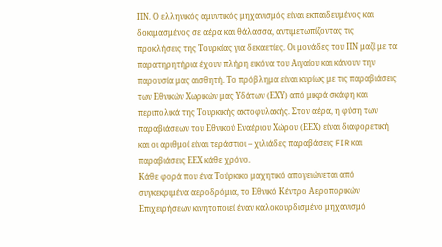ΠΝ. Ο ελληνικός αμυντικός μηχανισμός είναι εκπαιδευμένος και δοκιμασμένος σε αέρα και θάλασσα, αντιμετωπίζοντας τις προκλήσεις της Τουρκίας για δεκαετίες. Οι μονάδες του ΠΝ μαζί με τα παρατηρητήρια έχουν πλήρη εικόνα του Αιγαίου και κάνουν την παρουσία μας αισθητή. Το πρόβλημα είναι κυρίως με τις παραβιάσεις των Εθνικών Χωρικών μας Υδάτων (ΕΧΥ) από μικρά σκάφη και περιπολικά της Τουρκικής ακτοφυλακής. Στον αέρα, η φύση των παραβιάσεων του Εθνικού Εναέριου Χώρου (ΕΕΧ) είναι διαφορετική και οι αριθμοί είναι τεράστιοι – χιλιάδες παραβάσεις FIR και παραβιάσεις ΕΕΧ κάθε χρόνο.
Κάθε φορά που ένα Τούρκικο μαχητικό απογειώνεται από συγκεκριμένα αεροδρόμια, το Εθνικό Κέντρο Αεροπορικών Επιχειρήσεων κινητοποιεί έναν καλοκουρδισμένο μηχανισμό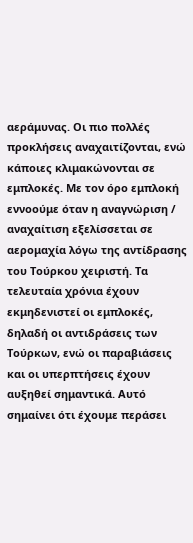αεράμυνας. Οι πιο πολλές προκλήσεις αναχαιτίζονται, ενώ κάποιες κλιμακώνονται σε εμπλοκές. Με τον όρο εμπλοκή εννοούμε όταν η αναγνώριση / αναχαίτιση εξελίσσεται σε αερομαχία λόγω της αντίδρασης του Τούρκου χειριστή. Τα τελευταία χρόνια έχουν εκμηδενιστεί οι εμπλοκές, δηλαδή οι αντιδράσεις των Τούρκων, ενώ οι παραβιάσεις και οι υπερπτήσεις έχουν αυξηθεί σημαντικά. Αυτό σημαίνει ότι έχουμε περάσει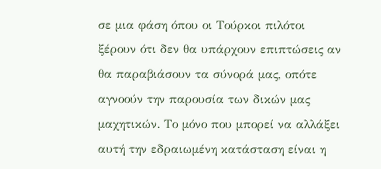σε μια φάση όπου οι Τούρκοι πιλότοι ξέρουν ότι δεν θα υπάρχουν επιπτώσεις αν θα παραβιάσουν τα σύνορά μας, οπότε αγνοούν την παρουσία των δικών μας μαχητικών. Το μόνο που μπορεί να αλλάξει αυτή την εδραιωμένη κατάσταση είναι η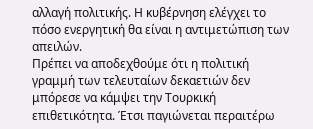αλλαγή πολιτικής. Η κυβέρνηση ελέγχει το πόσο ενεργητική θα είναι η αντιμετώπιση των απειλών.
Πρέπει να αποδεχθούμε ότι η πολιτική γραμμή των τελευταίων δεκαετιών δεν μπόρεσε να κάμψει την Τουρκική επιθετικότητα. Έτσι παγιώνεται περαιτέρω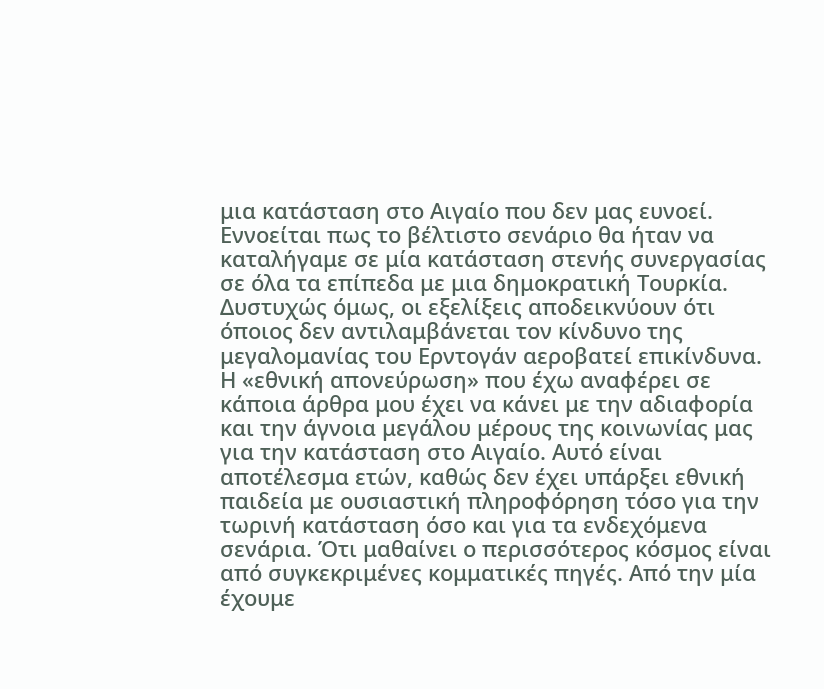μια κατάσταση στο Αιγαίο που δεν μας ευνοεί. Εννοείται πως το βέλτιστο σενάριο θα ήταν να καταλήγαμε σε μία κατάσταση στενής συνεργασίας σε όλα τα επίπεδα με μια δημοκρατική Τουρκία. Δυστυχώς όμως, οι εξελίξεις αποδεικνύουν ότι όποιος δεν αντιλαμβάνεται τον κίνδυνο της μεγαλομανίας του Ερντογάν αεροβατεί επικίνδυνα.
Η «εθνική απονεύρωση» που έχω αναφέρει σε κάποια άρθρα μου έχει να κάνει με την αδιαφορία και την άγνοια μεγάλου μέρους της κοινωνίας μας για την κατάσταση στο Αιγαίο. Αυτό είναι αποτέλεσμα ετών, καθώς δεν έχει υπάρξει εθνική παιδεία με ουσιαστική πληροφόρηση τόσο για την τωρινή κατάσταση όσο και για τα ενδεχόμενα σενάρια. Ότι μαθαίνει ο περισσότερος κόσμος είναι από συγκεκριμένες κομματικές πηγές. Από την μία έχουμε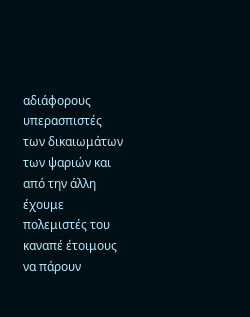αδιάφορους υπερασπιστές των δικαιωμάτων των ψαριών και από την άλλη έχουμε πολεμιστές του καναπέ έτοιμους να πάρουν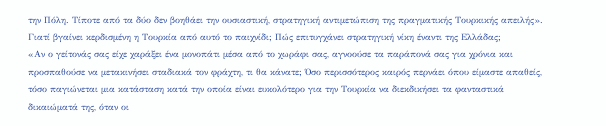την Πόλη. Τίποτε από τα δύο δεν βοηθάει την ουσιαστική, στρατηγική αντιμετώπιση της πραγματικής Τουρκικής απειλής».
Γιατί βγαίνει κερδισμένη η Τουρκία από αυτό το παιχνίδι; Πώς επιτυγχάνει στρατηγική νίκη έναντι της Ελλάδας;
«Αν ο γείτονάς σας είχε χαράξει ένα μονοπάτι μέσα από το χωράφι σας, αγνοούσε τα παράπονά σας για χρόνια και προσπαθούσε να μετακινήσει σταδιακά τον φράχτη, τι θα κάνατε; Όσο περισσότερος καιρός περνάει όπου είμαστε απαθείς, τόσο παγιώνεται μια κατάσταση κατά την οποία είναι ευκολότερο για την Τουρκία να διεκδικήσει τα φανταστικά δικαιώματά της, όταν οι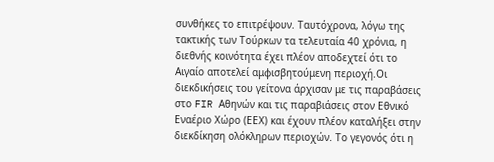συνθήκες το επιτρέψουν. Ταυτόχρονα, λόγω της τακτικής των Τούρκων τα τελευταία 40 χρόνια, η διεθνής κοινότητα έχει πλέον αποδεχτεί ότι το Αιγαίο αποτελεί αμφισβητούμενη περιοχή.Οι διεκδικήσεις του γείτονα άρχισαν με τις παραβάσεις στο FIR Αθηνών και τις παραβιάσεις στον Εθνικό Εναέριο Χώρο (ΕΕΧ) και έχουν πλέον καταλήξει στην διεκδίκηση ολόκληρων περιοχών. Το γεγονός ότι η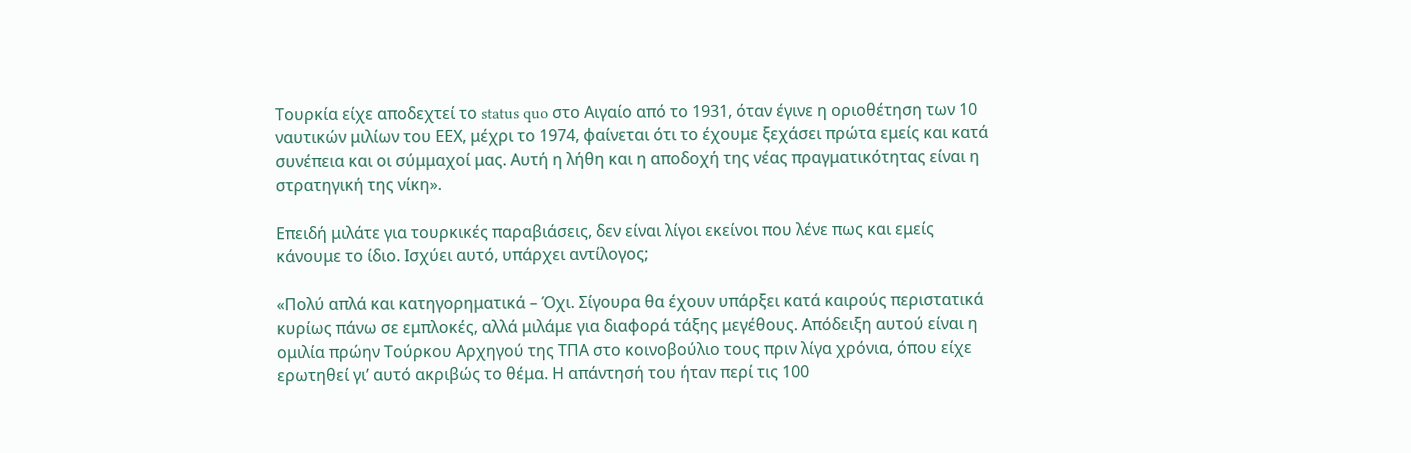Τουρκία είχε αποδεχτεί το status quo στο Αιγαίο από το 1931, όταν έγινε η οριοθέτηση των 10 ναυτικών μιλίων του ΕΕΧ, μέχρι το 1974, φαίνεται ότι το έχουμε ξεχάσει πρώτα εμείς και κατά συνέπεια και οι σύμμαχοί μας. Αυτή η λήθη και η αποδοχή της νέας πραγματικότητας είναι η στρατηγική της νίκη».

Επειδή μιλάτε για τουρκικές παραβιάσεις, δεν είναι λίγοι εκείνοι που λένε πως και εμείς κάνουμε το ίδιο. Ισχύει αυτό, υπάρχει αντίλογος;

«Πολύ απλά και κατηγορηματικά – Όχι. Σίγουρα θα έχουν υπάρξει κατά καιρούς περιστατικά κυρίως πάνω σε εμπλοκές, αλλά μιλάμε για διαφορά τάξης μεγέθους. Απόδειξη αυτού είναι η ομιλία πρώην Τούρκου Αρχηγού της ΤΠΑ στο κοινοβούλιο τους πριν λίγα χρόνια, όπου είχε ερωτηθεί γι’ αυτό ακριβώς το θέμα. Η απάντησή του ήταν περί τις 100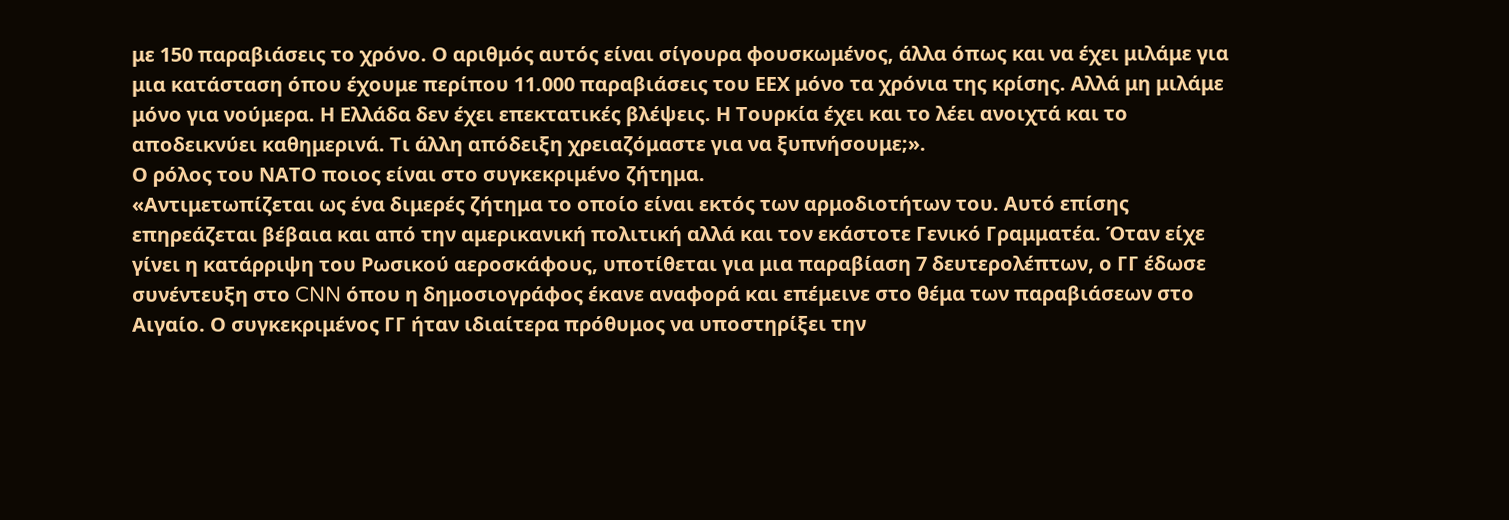με 150 παραβιάσεις το χρόνο. Ο αριθμός αυτός είναι σίγουρα φουσκωμένος, άλλα όπως και να έχει μιλάμε για μια κατάσταση όπου έχουμε περίπου 11.000 παραβιάσεις του ΕΕΧ μόνο τα χρόνια της κρίσης. Αλλά μη μιλάμε μόνο για νούμερα. Η Ελλάδα δεν έχει επεκτατικές βλέψεις. Η Τουρκία έχει και το λέει ανοιχτά και το αποδεικνύει καθημερινά. Τι άλλη απόδειξη χρειαζόμαστε για να ξυπνήσουμε;».
Ο ρόλος του ΝΑΤΟ ποιος είναι στο συγκεκριμένο ζήτημα.
«Αντιμετωπίζεται ως ένα διμερές ζήτημα το οποίο είναι εκτός των αρμοδιοτήτων του. Αυτό επίσης επηρεάζεται βέβαια και από την αμερικανική πολιτική αλλά και τον εκάστοτε Γενικό Γραμματέα. Όταν είχε γίνει η κατάρριψη του Ρωσικού αεροσκάφους, υποτίθεται για μια παραβίαση 7 δευτερολέπτων, ο ΓΓ έδωσε συνέντευξη στο CNN όπου η δημοσιογράφος έκανε αναφορά και επέμεινε στο θέμα των παραβιάσεων στο Αιγαίο. Ο συγκεκριμένος ΓΓ ήταν ιδιαίτερα πρόθυμος να υποστηρίξει την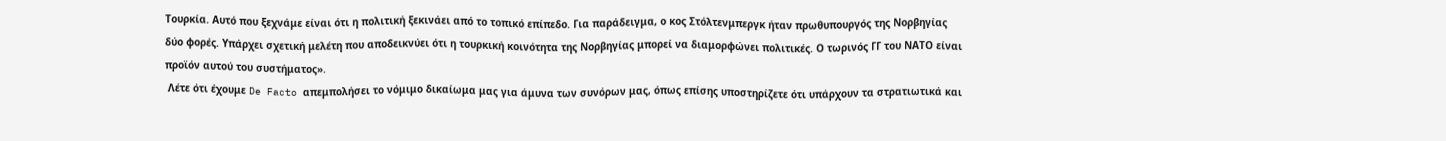Τουρκία. Αυτό που ξεχνάμε είναι ότι η πολιτική ξεκινάει από το τοπικό επίπεδο. Για παράδειγμα, ο κος Στόλτενμπεργκ ήταν πρωθυπουργός της Νορβηγίας δύο φορές. Υπάρχει σχετική μελέτη που αποδεικνύει ότι η τουρκική κοινότητα της Νορβηγίας μπορεί να διαμορφώνει πολιτικές. Ο τωρινός ΓΓ του ΝΑΤΟ είναι προϊόν αυτού του συστήματος».
 Λέτε ότι έχουμε De Facto απεμπολήσει το νόμιμο δικαίωμα μας για άμυνα των συνόρων μας, όπως επίσης υποστηρίζετε ότι υπάρχουν τα στρατιωτικά και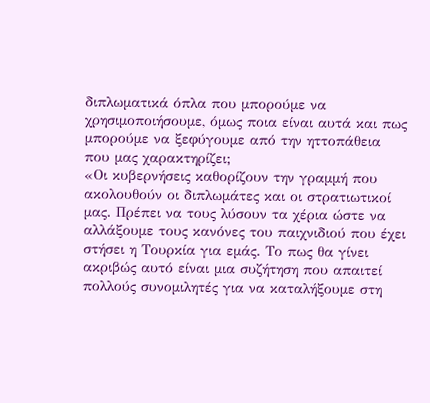διπλωματικά όπλα που μπορούμε να χρησιμοποιήσουμε, όμως ποια είναι αυτά και πως μπορούμε να ξεφύγουμε από την ηττοπάθεια που μας χαρακτηρίζει;
«Οι κυβερνήσεις καθορίζουν την γραμμή που ακολουθούν οι διπλωμάτες και οι στρατιωτικοί μας. Πρέπει να τους λύσουν τα χέρια ώστε να αλλάξουμε τους κανόνες του παιχνιδιού που έχει στήσει η Τουρκία για εμάς. Το πως θα γίνει ακριβώς αυτό είναι μια συζήτηση που απαιτεί πολλούς συνομιλητές για να καταλήξουμε στη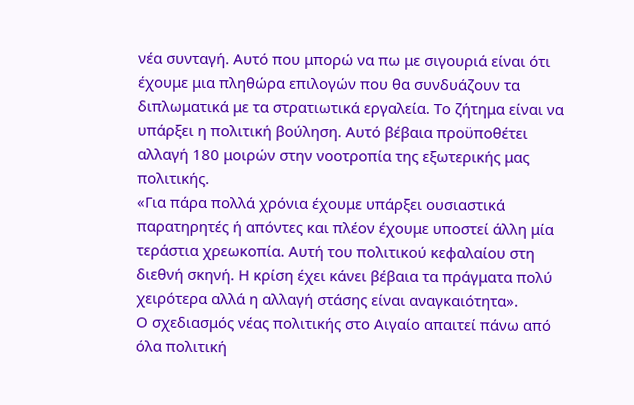νέα συνταγή. Αυτό που μπορώ να πω με σιγουριά είναι ότι έχουμε μια πληθώρα επιλογών που θα συνδυάζουν τα διπλωματικά με τα στρατιωτικά εργαλεία. Το ζήτημα είναι να υπάρξει η πολιτική βούληση. Αυτό βέβαια προϋποθέτει αλλαγή 180 μοιρών στην νοοτροπία της εξωτερικής μας πολιτικής.
«Για πάρα πολλά χρόνια έχουμε υπάρξει ουσιαστικά παρατηρητές ή απόντες και πλέον έχουμε υποστεί άλλη μία τεράστια χρεωκοπία. Αυτή του πολιτικού κεφαλαίου στη διεθνή σκηνή. Η κρίση έχει κάνει βέβαια τα πράγματα πολύ χειρότερα αλλά η αλλαγή στάσης είναι αναγκαιότητα».
Ο σχεδιασμός νέας πολιτικής στο Αιγαίο απαιτεί πάνω από όλα πολιτική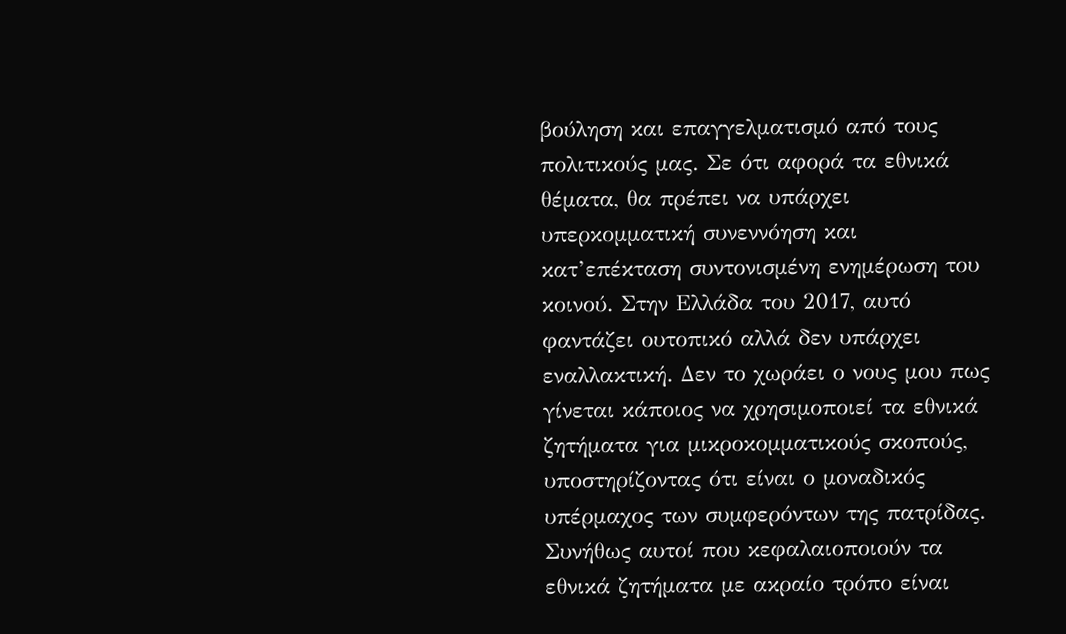βούληση και επαγγελματισμό από τους πολιτικούς μας. Σε ότι αφορά τα εθνικά θέματα, θα πρέπει να υπάρχει υπερκομματική συνεννόηση και κατ’επέκταση συντονισμένη ενημέρωση του κοινού. Στην Ελλάδα του 2017, αυτό φαντάζει ουτοπικό αλλά δεν υπάρχει εναλλακτική. Δεν το χωράει ο νους μου πως γίνεται κάποιος να χρησιμοποιεί τα εθνικά ζητήματα για μικροκομματικούς σκοπούς, υποστηρίζοντας ότι είναι ο μοναδικός υπέρμαχος των συμφερόντων της πατρίδας.
Συνήθως αυτοί που κεφαλαιοποιούν τα εθνικά ζητήματα με ακραίο τρόπο είναι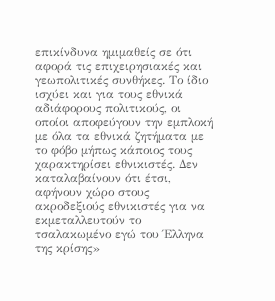επικίνδυνα ημιμαθείς σε ότι αφορά τις επιχειρησιακές και γεωπολιτικές συνθήκες. Το ίδιο ισχύει και για τους εθνικά αδιάφορους πολιτικούς, οι οποίοι αποφεύγουν την εμπλοκή με όλα τα εθνικά ζητήματα με το φόβο μήπως κάποιος τους χαρακτηρίσει εθνικιστές. Δεν καταλαβαίνουν ότι έτσι, αφήνουν χώρο στους ακροδεξιούς εθνικιστές για να εκμεταλλευτούν το τσαλακωμένο εγώ του Έλληνα της κρίσης»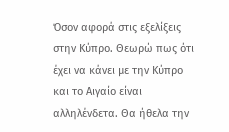Όσον αφορά στις εξελίξεις στην Κύπρο. Θεωρώ πως ότι έχει να κάνει με την Κύπρο και το Αιγαίο είναι αλληλένδετα. Θα ήθελα την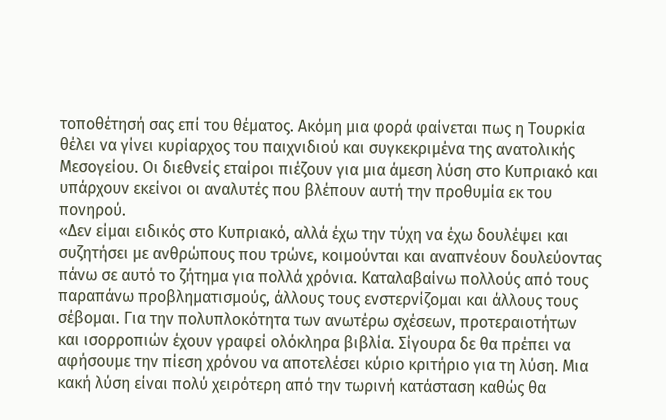τοποθέτησή σας επί του θέματος. Ακόμη μια φορά φαίνεται πως η Τουρκία θέλει να γίνει κυρίαρχος του παιχνιδιού και συγκεκριμένα της ανατολικής Μεσογείου. Οι διεθνείς εταίροι πιέζουν για μια άμεση λύση στο Κυπριακό και υπάρχουν εκείνοι οι αναλυτές που βλέπουν αυτή την προθυμία εκ του πονηρού.
«Δεν είμαι ειδικός στο Κυπριακό, αλλά έχω την τύχη να έχω δουλέψει και συζητήσει με ανθρώπους που τρώνε, κοιμούνται και αναπνέουν δουλεύοντας πάνω σε αυτό το ζήτημα για πολλά χρόνια. Καταλαβαίνω πολλούς από τους παραπάνω προβληματισμούς, άλλους τους ενστερνίζομαι και άλλους τους σέβομαι. Για την πολυπλοκότητα των ανωτέρω σχέσεων, προτεραιοτήτων και ισορροπιών έχουν γραφεί ολόκληρα βιβλία. Σίγουρα δε θα πρέπει να αφήσουμε την πίεση χρόνου να αποτελέσει κύριο κριτήριο για τη λύση. Μια κακή λύση είναι πολύ χειρότερη από την τωρινή κατάσταση καθώς θα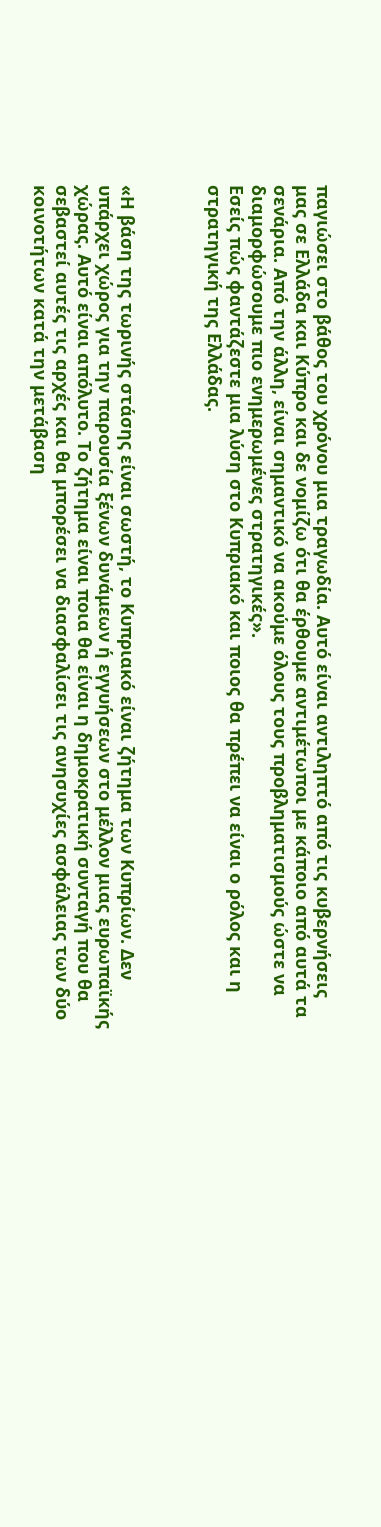παγιώσει στο βάθος του χρόνου μια τραγωδία. Αυτό είναι αντιληπτό από τις κυβερνήσεις μας σε Ελλάδα και Κύπρο και δε νομίζω ότι θα έρθουμε αντιμέτωποι με κάποιο από αυτά τα σενάρια. Από την άλλη, είναι σημαντικό να ακούμε όλους τους προβληματισμούς ώστε να διαμορφώσουμε πιο ενημερωμένες στρατηγικές».
Εσείς πώς φαντάζεστε μια λύση στο Κυπριακό και ποιος θα πρέπει να είναι ο ρόλος και η στρατηγική της Ελλάδας.



«Η βάση της τωρινής στάσης είναι σωστή, το Κυπριακό είναι ζήτημα των Κυπρίων. Δεν υπάρχει χώρος για την παρουσία ξένων δυνάμεων ή εγγυήσεων στο μέλλον μιας ευρωπαϊκής χώρας. Αυτό είναι απόλυτο. Το ζήτημα είναι ποια θα είναι η δημοκρατική συνταγή που θα σεβαστεί αυτές τις αρχές και θα μπορέσει να διασφαλίσει τις ανησυχίες ασφάλειας των δύο κοινοτήτων κατά την μετάβαση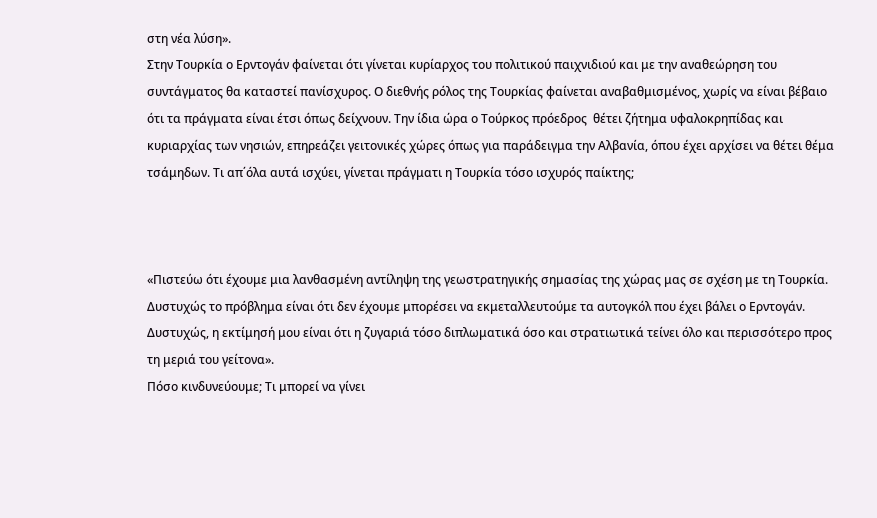στη νέα λύση».
Στην Τουρκία ο Ερντογάν φαίνεται ότι γίνεται κυρίαρχος του πολιτικού παιχνιδιού και με την αναθεώρηση του συντάγματος θα καταστεί πανίσχυρος. Ο διεθνής ρόλος της Τουρκίας φαίνεται αναβαθμισμένος, χωρίς να είναι βέβαιο ότι τα πράγματα είναι έτσι όπως δείχνουν. Την ίδια ώρα ο Τούρκος πρόεδρος  θέτει ζήτημα υφαλοκρηπίδας και κυριαρχίας των νησιών, επηρεάζει γειτονικές χώρες όπως για παράδειγμα την Αλβανία, όπου έχει αρχίσει να θέτει θέμα τσάμηδων. Τι απ΄όλα αυτά ισχύει, γίνεται πράγματι η Τουρκία τόσο ισχυρός παίκτης;



«Πιστεύω ότι έχουμε μια λανθασμένη αντίληψη της γεωστρατηγικής σημασίας της χώρας μας σε σχέση με τη Τουρκία. Δυστυχώς το πρόβλημα είναι ότι δεν έχουμε μπορέσει να εκμεταλλευτούμε τα αυτογκόλ που έχει βάλει ο Ερντογάν. Δυστυχώς, η εκτίμησή μου είναι ότι η ζυγαριά τόσο διπλωματικά όσο και στρατιωτικά τείνει όλο και περισσότερο προς τη μεριά του γείτονα».
Πόσο κινδυνεύουμε; Τι μπορεί να γίνει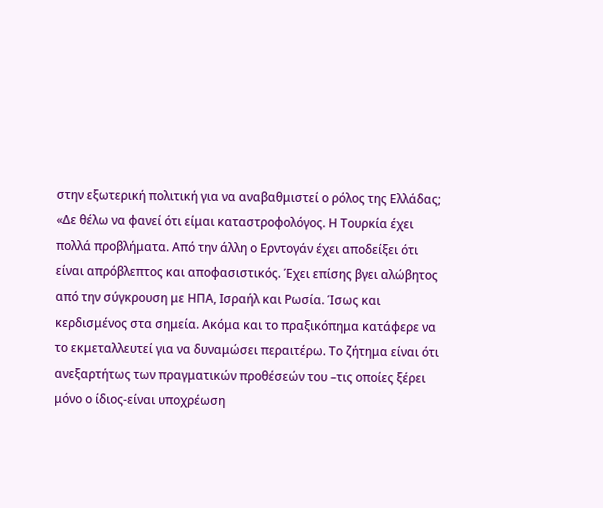στην εξωτερική πολιτική για να αναβαθμιστεί ο ρόλος της Ελλάδας;
«Δε θέλω να φανεί ότι είμαι καταστροφολόγος. Η Τουρκία έχει πολλά προβλήματα. Από την άλλη ο Ερντογάν έχει αποδείξει ότι είναι απρόβλεπτος και αποφασιστικός. Έχει επίσης βγει αλώβητος από την σύγκρουση με ΗΠΑ, Ισραήλ και Ρωσία. Ίσως και κερδισμένος στα σημεία. Ακόμα και το πραξικόπημα κατάφερε να το εκμεταλλευτεί για να δυναμώσει περαιτέρω. Το ζήτημα είναι ότι ανεξαρτήτως των πραγματικών προθέσεών του –τις οποίες ξέρει μόνο ο ίδιος-είναι υποχρέωση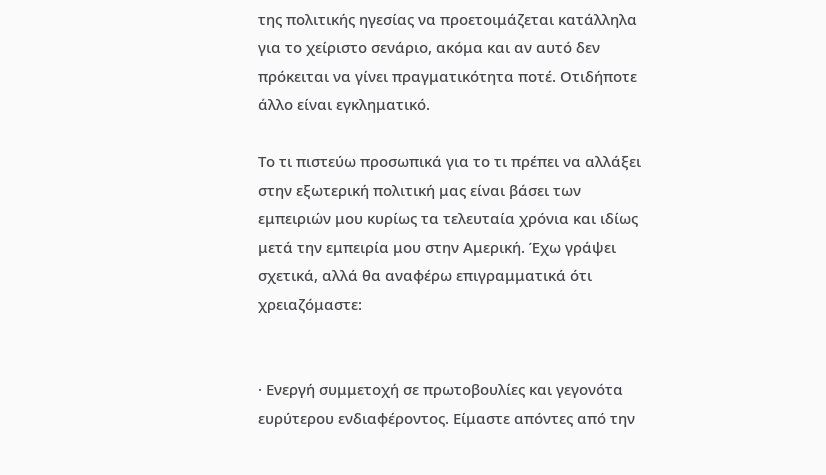της πολιτικής ηγεσίας να προετοιμάζεται κατάλληλα για το χείριστο σενάριο, ακόμα και αν αυτό δεν πρόκειται να γίνει πραγματικότητα ποτέ. Οτιδήποτε άλλο είναι εγκληματικό.

Το τι πιστεύω προσωπικά για το τι πρέπει να αλλάξει στην εξωτερική πολιτική μας είναι βάσει των εμπειριών μου κυρίως τα τελευταία χρόνια και ιδίως μετά την εμπειρία μου στην Αμερική. Έχω γράψει σχετικά, αλλά θα αναφέρω επιγραμματικά ότι χρειαζόμαστε:


· Ενεργή συμμετοχή σε πρωτοβουλίες και γεγονότα ευρύτερου ενδιαφέροντος. Είμαστε απόντες από την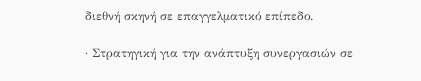διεθνή σκηνή σε επαγγελματικό επίπεδο.

· Στρατηγική για την ανάπτυξη συνεργασιών σε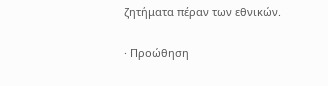ζητήματα πέραν των εθνικών.

· Προώθηση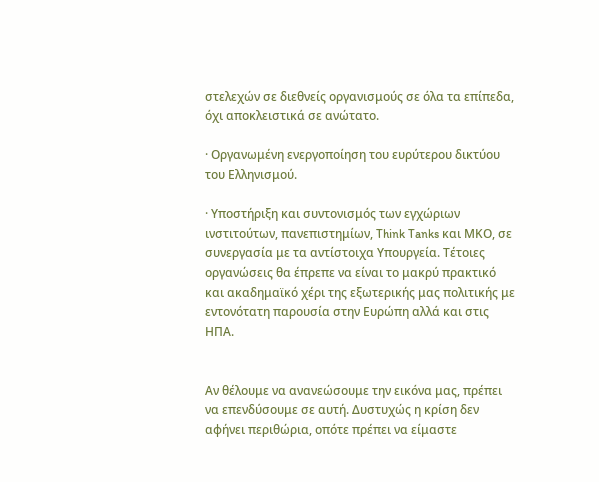στελεχών σε διεθνείς οργανισμούς σε όλα τα επίπεδα, όχι αποκλειστικά σε ανώτατο.

· Οργανωμένη ενεργοποίηση του ευρύτερου δικτύου του Ελληνισμού.

· Υποστήριξη και συντονισμός των εγχώριων ινστιτούτων, πανεπιστημίων, Think Tanks και ΜΚΟ, σε συνεργασία με τα αντίστοιχα Υπουργεία. Τέτοιες οργανώσεις θα έπρεπε να είναι το μακρύ πρακτικό και ακαδημαϊκό χέρι της εξωτερικής μας πολιτικής με εντονότατη παρουσία στην Ευρώπη αλλά και στις ΗΠΑ.


Αν θέλουμε να ανανεώσουμε την εικόνα μας, πρέπει να επενδύσουμε σε αυτή. Δυστυχώς η κρίση δεν αφήνει περιθώρια, οπότε πρέπει να είμαστε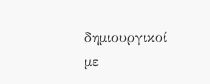δημιουργικοί με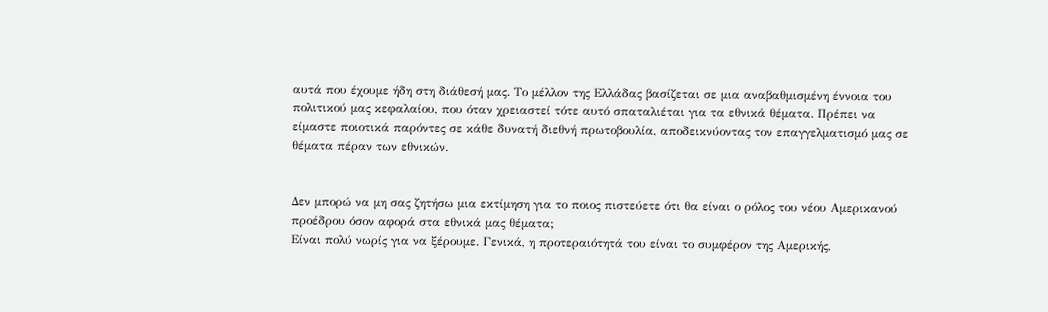αυτά που έχουμε ήδη στη διάθεσή μας. Το μέλλον της Ελλάδας βασίζεται σε μια αναβαθμισμένη έννοια του πολιτικού μας κεφαλαίου, που όταν χρειαστεί τότε αυτό σπαταλιέται για τα εθνικά θέματα. Πρέπει να είμαστε ποιοτικά παρόντες σε κάθε δυνατή διεθνή πρωτοβουλία, αποδεικνύοντας τον επαγγελματισμό μας σε θέματα πέραν των εθνικών.


Δεν μπορώ να μη σας ζητήσω μια εκτίμηση για το ποιος πιστεύετε ότι θα είναι ο ρόλος του νέου Αμερικανού προέδρου όσον αφορά στα εθνικά μας θέματα;
Είναι πολύ νωρίς για να ξέρουμε. Γενικά, η προτεραιότητά του είναι το συμφέρον της Αμερικής,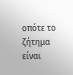οπότε το ζήτημα είναι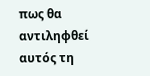πως θα αντιληφθεί αυτός τη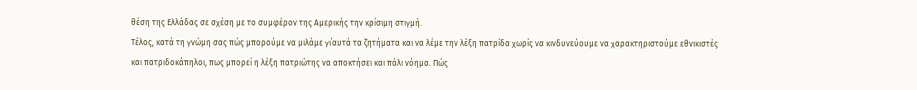θέση της Ελλάδας σε σχέση με το συμφέρον της Αμερικής την κρίσιμη στιγμή.
Τέλος, κατά τη γνώμη σας πώς μπορούμε να μιλάμε γι΄αυτά τα ζητήματα και να λέμε την λέξη πατρίδα χωρίς να κινδυνεύουμε να χαρακτηριστούμε εθνικιστές και πατριδοκάπηλοι, πως μπορεί η λέξη πατριώτης να αποκτήσει και πάλι νόημα. Πώς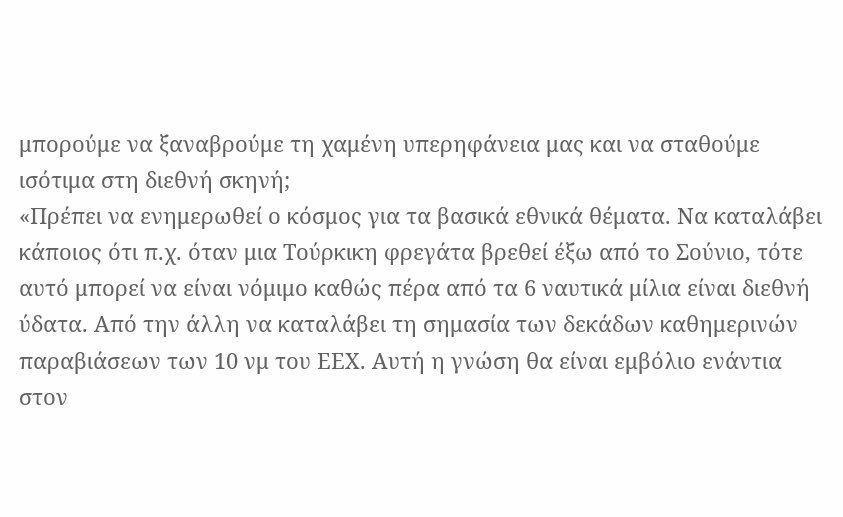μπορούμε να ξαναβρούμε τη χαμένη υπερηφάνεια μας και να σταθούμε ισότιμα στη διεθνή σκηνή;
«Πρέπει να ενημερωθεί ο κόσμος για τα βασικά εθνικά θέματα. Να καταλάβει κάποιος ότι π.χ. όταν μια Τούρκικη φρεγάτα βρεθεί έξω από το Σούνιο, τότε αυτό μπορεί να είναι νόμιμο καθώς πέρα από τα 6 ναυτικά μίλια είναι διεθνή ύδατα. Από την άλλη να καταλάβει τη σημασία των δεκάδων καθημερινών παραβιάσεων των 10 νμ του ΕΕΧ. Αυτή η γνώση θα είναι εμβόλιο ενάντια στον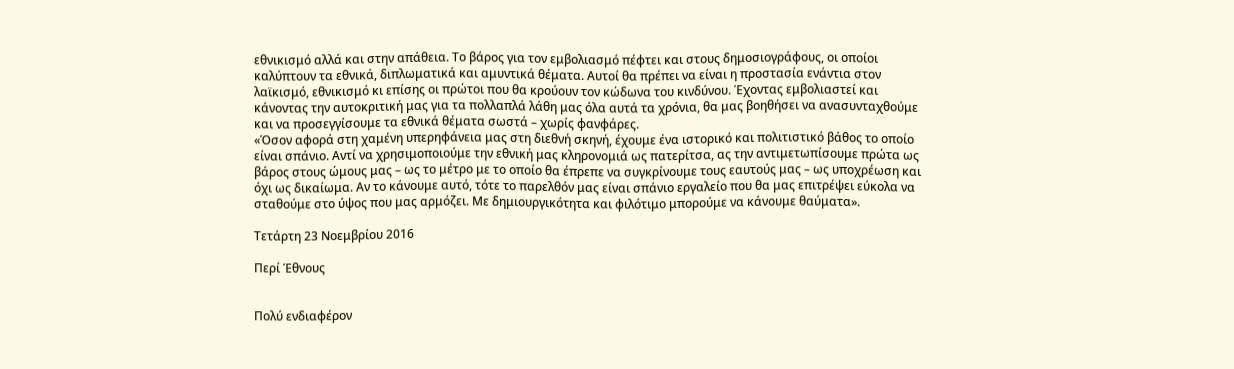εθνικισμό αλλά και στην απάθεια. Το βάρος για τον εμβολιασμό πέφτει και στους δημοσιογράφους, οι οποίοι καλύπτουν τα εθνικά, διπλωματικά και αμυντικά θέματα. Αυτοί θα πρέπει να είναι η προστασία ενάντια στον λαϊκισμό, εθνικισμό κι επίσης οι πρώτοι που θα κρούουν τον κώδωνα του κινδύνου. Έχοντας εμβολιαστεί και κάνοντας την αυτοκριτική μας για τα πολλαπλά λάθη μας όλα αυτά τα χρόνια, θα μας βοηθήσει να ανασυνταχθούμε και να προσεγγίσουμε τα εθνικά θέματα σωστά – χωρίς φανφάρες.
«Όσον αφορά στη χαμένη υπερηφάνεια μας στη διεθνή σκηνή, έχουμε ένα ιστορικό και πολιτιστικό βάθος το οποίο είναι σπάνιο. Αντί να χρησιμοποιούμε την εθνική μας κληρονομιά ως πατερίτσα, ας την αντιμετωπίσουμε πρώτα ως βάρος στους ώμους μας – ως το μέτρο με το οποίο θα έπρεπε να συγκρίνουμε τους εαυτούς μας – ως υποχρέωση και όχι ως δικαίωμα. Αν το κάνουμε αυτό, τότε το παρελθόν μας είναι σπάνιο εργαλείο που θα μας επιτρέψει εύκολα να σταθούμε στο ύψος που μας αρμόζει. Με δημιουργικότητα και φιλότιμο μπορούμε να κάνουμε θαύματα».

Τετάρτη 23 Νοεμβρίου 2016

Περί Έθνους


Πολύ ενδιαφέρον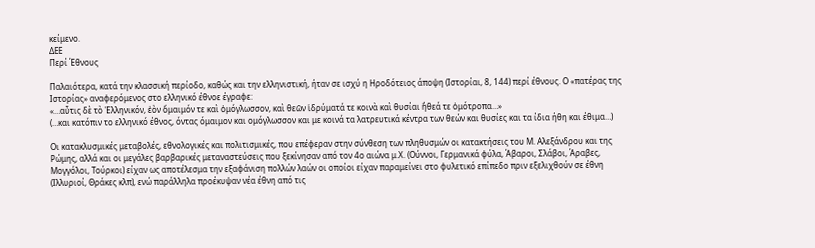κείμενο.
ΔΕΕ
Περί Έθνους

Παλαιότερα, κατά την κλασσική περίοδο, καθώς και την ελληνιστική, ήταν σε ισχύ η Ηροδότειος άποψη (Ιστορίαι, 8, 144) περί έθνους. Ο «πατέρας της Ιστορίας» αναφερόμενος στο ελληνικό έθνοε έγραφε:
«…αὖτις δὲ τὸ Ἑλληνικόν, ἐὸν ὅμαιμόν τε καὶ ὁμόγλωσσον, καὶ θεῶν ἱδρύματά τε κοινὰ καὶ θυσίαι ἤθεά τε ὁμότροπα…»
(…και κατόπιν το ελληνικό έθνος, όντας όμαιμον και ομόγλωσσον και με κοινά τα λατρευτικά κέντρα των θεών και θυσίες και τα ίδια ήθη και έθιμα…)

Οι κατακλυσμικές μεταβολές, εθνολογικές και πολιτισμικές, που επέφεραν στην σύνθεση των πληθυσμών οι κατακτήσεις του Μ. Αλεξάνδρου και της Ρώμης, αλλά και οι μεγάλες βαρβαρικές μεταναστεύσεις που ξεκίνησαν από τον 4ο αιώνα μ.Χ. (Ούννοι, Γερμανικά φύλα, Άβαροι, Σλάβοι, Άραβες, Μογγόλοι, Τούρκοι) είχαν ως αποτέλεσμα την εξαφάνιση πολλών λαών οι οποίοι είχαν παραμείνει στο φυλετικό επίπεδο πριν εξελιχθούν σε έθνη (Ιλλυριοί, Θράκες κλπ), ενώ παράλληλα προέκυψαν νέα έθνη από τις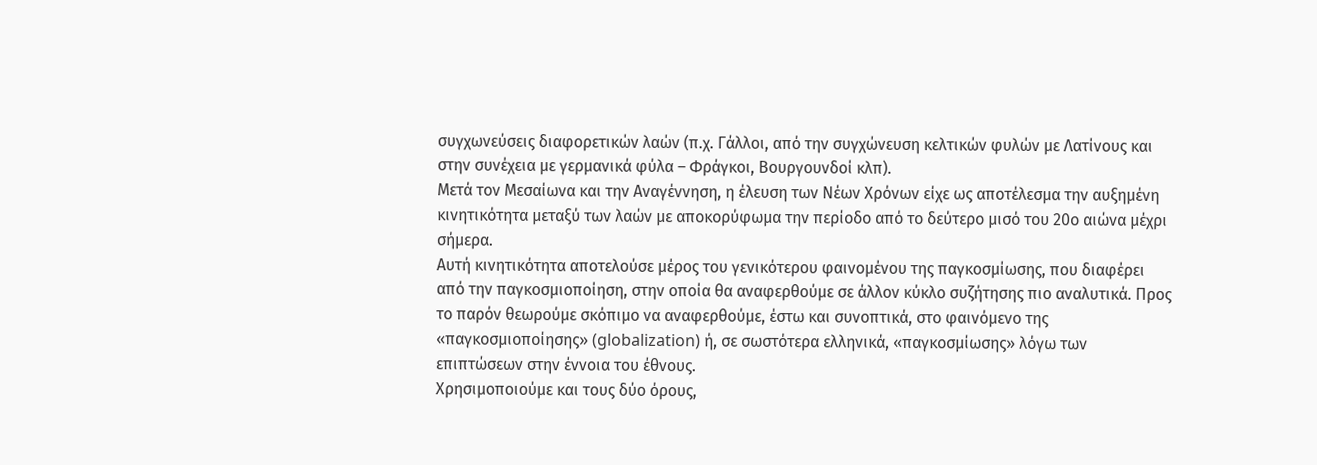συγχωνεύσεις διαφορετικών λαών (π.χ. Γάλλοι, από την συγχώνευση κελτικών φυλών με Λατίνους και στην συνέχεια με γερμανικά φύλα – Φράγκοι, Βουργουνδοί κλπ).
Μετά τον Μεσαίωνα και την Αναγέννηση, η έλευση των Νέων Χρόνων είχε ως αποτέλεσμα την αυξημένη κινητικότητα μεταξύ των λαών με αποκορύφωμα την περίοδο από το δεύτερο μισό του 20ο αιώνα μέχρι σήμερα.
Αυτή κινητικότητα αποτελούσε μέρος του γενικότερου φαινομένου της παγκοσμίωσης, που διαφέρει από την παγκοσμιοποίηση, στην οποία θα αναφερθούμε σε άλλον κύκλο συζήτησης πιο αναλυτικά. Προς το παρόν θεωρούμε σκόπιμο να αναφερθούμε, έστω και συνοπτικά, στο φαινόμενο της «παγκοσμιοποίησης» (globalization) ή, σε σωστότερα ελληνικά, «παγκοσμίωσης» λόγω των επιπτώσεων στην έννοια του έθνους.
Χρησιμοποιούμε και τους δύο όρους,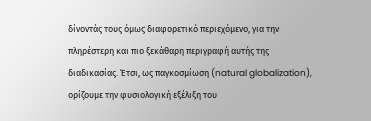δίνοντάς τους όμως διαφορετικό περιεχόμενο, για την πληρέστερη και πιο ξεκάθαρη περιγραφή αυτής της διαδικασίας. Έτσι, ως παγκοσμίωση (natural globalization), ορίζουμε την φυσιολογική εξέλιξη του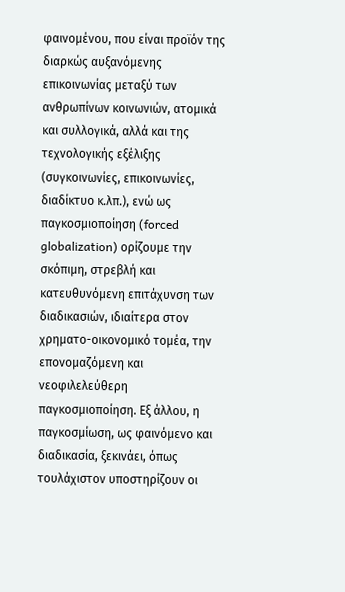φαινομένου, που είναι προϊόν της διαρκώς αυξανόμενης επικοινωνίας μεταξύ των ανθρωπίνων κοινωνιών, ατομικά και συλλογικά, αλλά και της τεχνολογικής εξέλιξης (συγκοινωνίες, επικοινωνίες, διαδίκτυο κ.λπ.), ενώ ως παγκοσμιοποίηση (forced globalization) ορίζουμε την σκόπιμη, στρεβλή και κατευθυνόμενη επιτάχυνση των διαδικασιών, ιδιαίτερα στον χρηματο-οικονομικό τομέα, την επονομαζόμενη και νεοφιλελεύθερη παγκοσμιοποίηση. Εξ άλλου, η παγκοσμίωση, ως φαινόμενο και διαδικασία, ξεκινάει, όπως τουλάχιστον υποστηρίζουν οι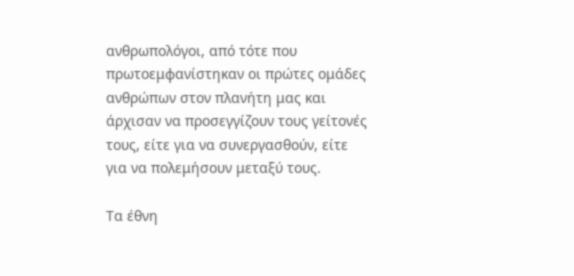ανθρωπολόγοι, από τότε που πρωτοεμφανίστηκαν οι πρώτες ομάδες ανθρώπων στον πλανήτη μας και άρχισαν να προσεγγίζουν τους γείτονές τους, είτε για να συνεργασθούν, είτε για να πολεμήσουν μεταξύ τους.

Τα έθνη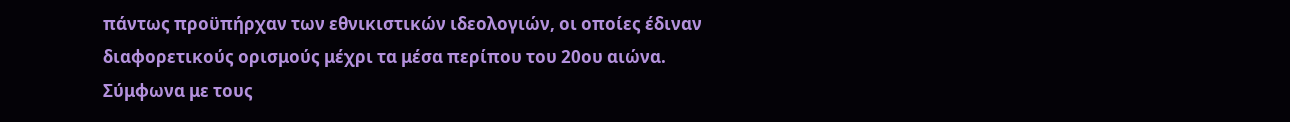πάντως προϋπήρχαν των εθνικιστικών ιδεολογιών, οι οποίες έδιναν διαφορετικούς ορισμούς μέχρι τα μέσα περίπου του 20ου αιώνα.
Σύμφωνα με τους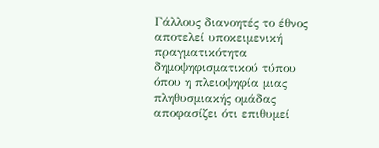Γάλλους διανοητές το έθνος αποτελεί υποκειμενική πραγματικότητα δημοψηφισματικού τύπου όπου η πλειοψηφία μιας πληθυσμιακής ομάδας αποφασίζει ότι επιθυμεί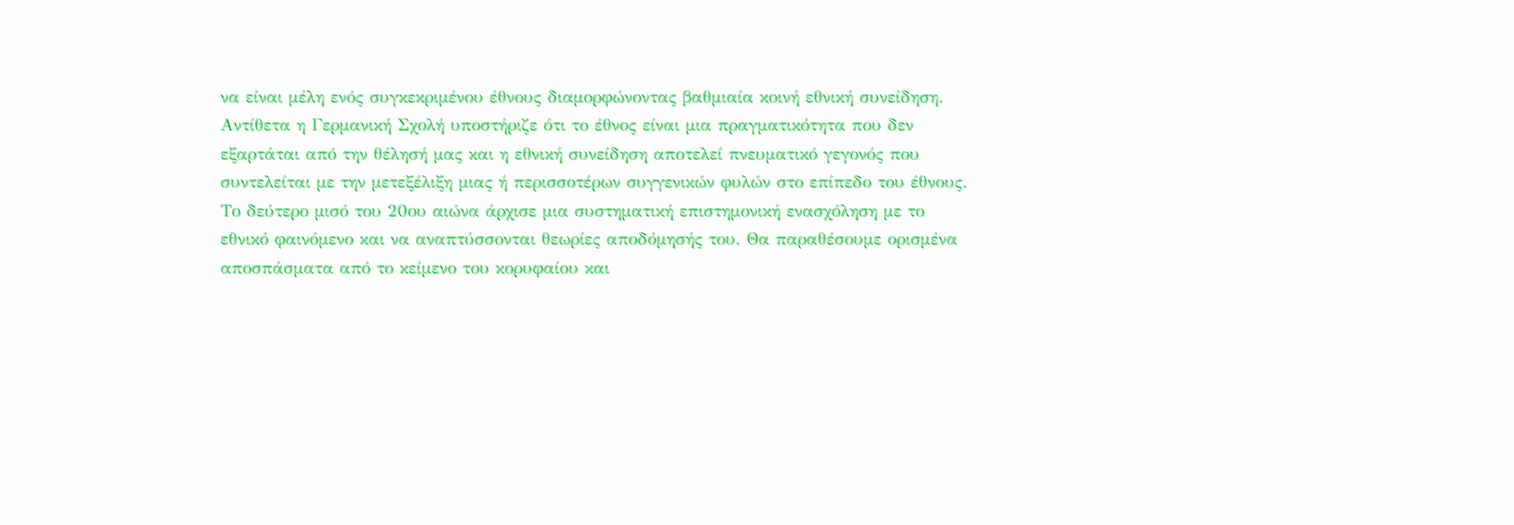να είναι μέλη ενός συγκεκριμένου έθνους διαμορφώνοντας βαθμιαία κοινή εθνική συνείδηση.
Αντίθετα η Γερμανική Σχολή υποστήριζε ότι το έθνος είναι μια πραγματικότητα που δεν εξαρτάται από την θέλησή μας και η εθνική συνείδηση αποτελεί πνευματικό γεγονός που συντελείται με την μετεξέλιξη μιας ή περισσοτέρων συγγενικών φυλών στο επίπεδο του έθνους.
Το δεύτερο μισό του 20ου αιώνα άρχισε μια συστηματική επιστημονική ενασχόληση με το εθνικό φαινόμενο και να αναπτύσσονται θεωρίες αποδόμησής του. Θα παραθέσουμε ορισμένα αποσπάσματα από το κείμενο του κορυφαίου και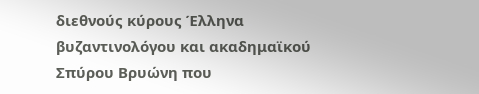διεθνούς κύρους Έλληνα βυζαντινολόγου και ακαδημαϊκού Σπύρου Βρυώνη που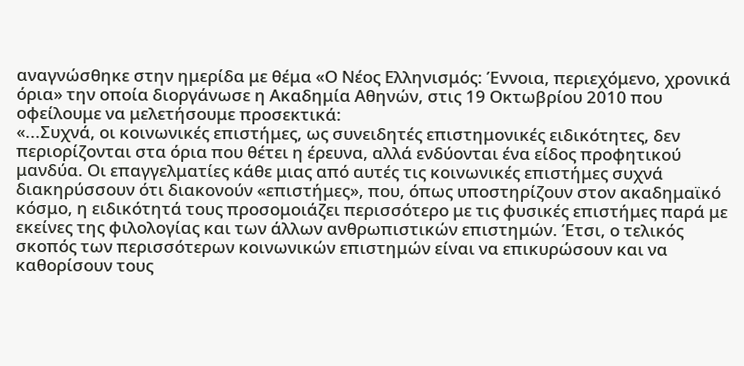αναγνώσθηκε στην ημερίδα με θέμα «Ο Νέος Ελληνισμός: Έννοια, περιεχόμενο, χρονικά όρια» την οποία διοργάνωσε η Ακαδημία Αθηνών, στις 19 Οκτωβρίου 2010 που οφείλουμε να μελετήσουμε προσεκτικά:
«...Συχνά, οι κοινωνικές επιστήμες, ως συνειδητές επιστημονικές ειδικότητες, δεν περιορίζονται στα όρια που θέτει η έρευνα, αλλά ενδύονται ένα είδος προφητικού μανδύα. Οι επαγγελματίες κάθε μιας από αυτές τις κοινωνικές επιστήμες συχνά διακηρύσσουν ότι διακονούν «επιστήμες», που, όπως υποστηρίζουν στον ακαδημαϊκό κόσμο, η ειδικότητά τους προσομοιάζει περισσότερο με τις φυσικές επιστήμες παρά με εκείνες της φιλολογίας και των άλλων ανθρωπιστικών επιστημών. Έτσι, ο τελικός σκοπός των περισσότερων κοινωνικών επιστημών είναι να επικυρώσουν και να καθορίσουν τους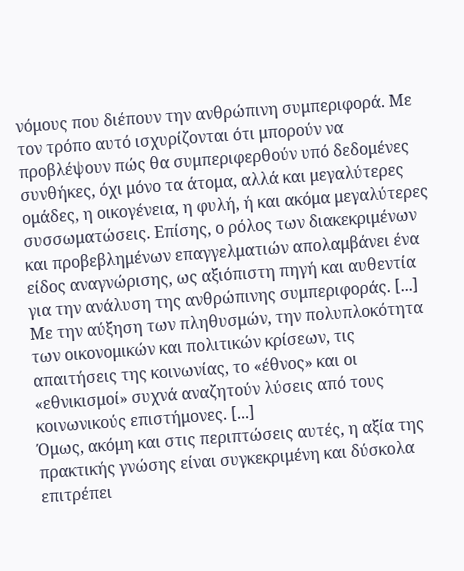νόμους που διέπουν την ανθρώπινη συμπεριφορά. Με τον τρόπο αυτό ισχυρίζονται ότι μπορούν να προβλέψουν πώς θα συμπεριφερθούν υπό δεδομένες συνθήκες, όχι μόνο τα άτομα, αλλά και μεγαλύτερες ομάδες, η οικογένεια, η φυλή, ή και ακόμα μεγαλύτερες συσσωματώσεις. Επίσης, ο ρόλος των διακεκριμένων και προβεβλημένων επαγγελματιών απολαμβάνει ένα είδος αναγνώρισης, ως αξιόπιστη πηγή και αυθεντία για την ανάλυση της ανθρώπινης συμπεριφοράς. [...]
Με την αύξηση των πληθυσμών, την πολυπλοκότητα των οικονομικών και πολιτικών κρίσεων, τις απαιτήσεις της κοινωνίας, το «έθνος» και οι «εθνικισμοί» συχνά αναζητούν λύσεις από τους κοινωνικούς επιστήμονες. [...]
Όμως, ακόμη και στις περιπτώσεις αυτές, η αξία της πρακτικής γνώσης είναι συγκεκριμένη και δύσκολα επιτρέπει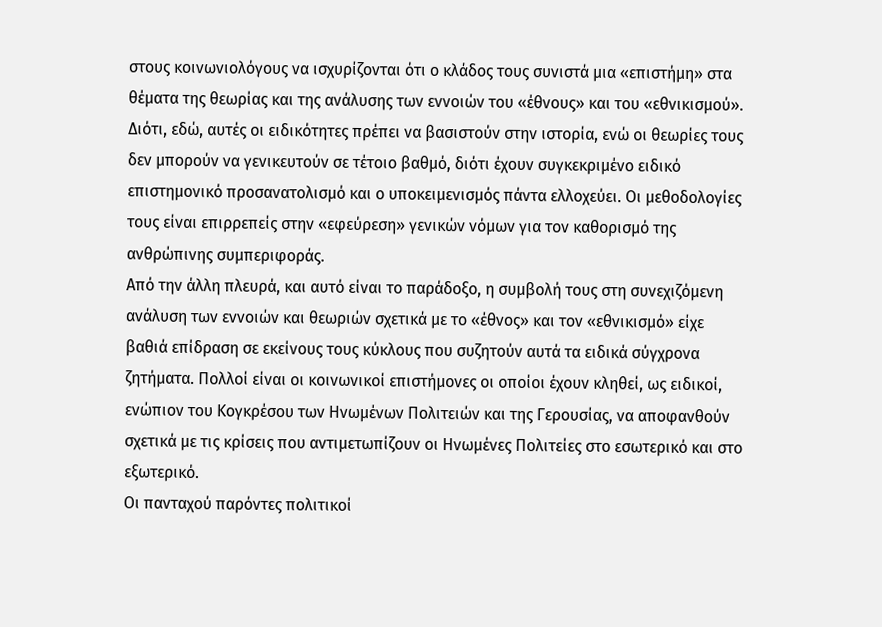στους κοινωνιολόγους να ισχυρίζονται ότι ο κλάδος τους συνιστά μια «επιστήμη» στα θέματα της θεωρίας και της ανάλυσης των εννοιών του «έθνους» και του «εθνικισμού». Διότι, εδώ, αυτές οι ειδικότητες πρέπει να βασιστούν στην ιστορία, ενώ οι θεωρίες τους δεν μπορούν να γενικευτούν σε τέτοιο βαθμό, διότι έχουν συγκεκριμένο ειδικό επιστημονικό προσανατολισμό και ο υποκειμενισμός πάντα ελλοχεύει. Οι μεθοδολογίες τους είναι επιρρεπείς στην «εφεύρεση» γενικών νόμων για τον καθορισμό της ανθρώπινης συμπεριφοράς.
Από την άλλη πλευρά, και αυτό είναι το παράδοξο, η συμβολή τους στη συνεχιζόμενη ανάλυση των εννοιών και θεωριών σχετικά με το «έθνος» και τον «εθνικισμό» είχε βαθιά επίδραση σε εκείνους τους κύκλους που συζητούν αυτά τα ειδικά σύγχρονα ζητήματα. Πολλοί είναι οι κοινωνικοί επιστήμονες οι οποίοι έχουν κληθεί, ως ειδικοί, ενώπιον του Κογκρέσου των Ηνωμένων Πολιτειών και της Γερουσίας, να αποφανθούν σχετικά με τις κρίσεις που αντιμετωπίζουν οι Ηνωμένες Πολιτείες στο εσωτερικό και στο εξωτερικό.
Οι πανταχού παρόντες πολιτικοί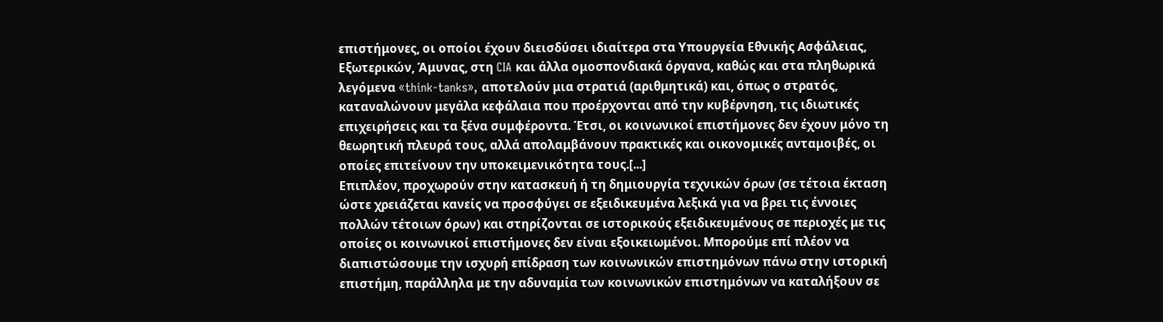επιστήμονες, οι οποίοι έχουν διεισδύσει ιδιαίτερα στα Υπουργεία Εθνικής Ασφάλειας, Εξωτερικών, Άμυνας, στη CIA και άλλα ομοσπονδιακά όργανα, καθώς και στα πληθωρικά λεγόμενα «think-tanks», αποτελούν μια στρατιά (αριθμητικά) και, όπως ο στρατός, καταναλώνουν μεγάλα κεφάλαια που προέρχονται από την κυβέρνηση, τις ιδιωτικές επιχειρήσεις και τα ξένα συμφέροντα. Έτσι, οι κοινωνικοί επιστήμονες δεν έχουν μόνο τη θεωρητική πλευρά τους, αλλά απολαμβάνουν πρακτικές και οικονομικές ανταμοιβές, οι οποίες επιτείνουν την υποκειμενικότητα τους.[...]
Επιπλέον, προχωρούν στην κατασκευή ή τη δημιουργία τεχνικών όρων (σε τέτοια έκταση ώστε χρειάζεται κανείς να προσφύγει σε εξειδικευμένα λεξικά για να βρει τις έννοιες πολλών τέτοιων όρων) και στηρίζονται σε ιστορικούς εξειδικευμένους σε περιοχές με τις οποίες οι κοινωνικοί επιστήμονες δεν είναι εξοικειωμένοι. Μπορούμε επί πλέον να διαπιστώσουμε την ισχυρή επίδραση των κοινωνικών επιστημόνων πάνω στην ιστορική επιστήμη, παράλληλα με την αδυναμία των κοινωνικών επιστημόνων να καταλήξουν σε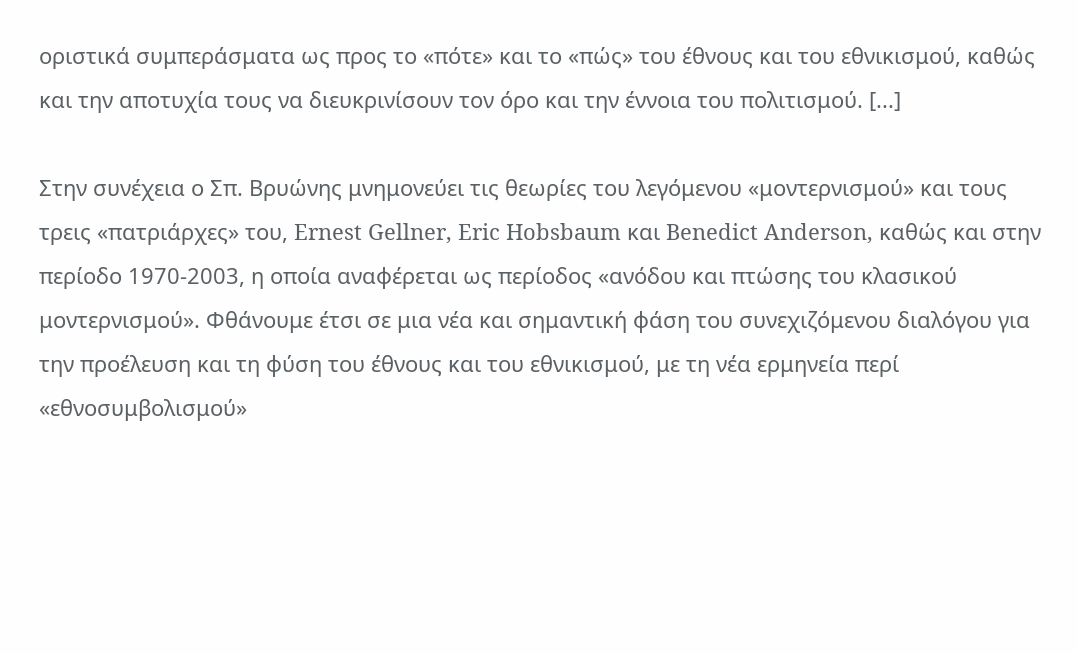οριστικά συμπεράσματα ως προς το «πότε» και το «πώς» του έθνους και του εθνικισμού, καθώς και την αποτυχία τους να διευκρινίσουν τον όρο και την έννοια του πολιτισμού. [...]

Στην συνέχεια ο Σπ. Βρυώνης μνημονεύει τις θεωρίες του λεγόμενου «μοντερνισμού» και τους τρεις «πατριάρχες» του, Ernest Gellner, Eric Hobsbaum και Benedict Anderson, καθώς και στην περίοδο 1970-2003, η οποία αναφέρεται ως περίοδος «ανόδου και πτώσης του κλασικού μοντερνισμού». Φθάνουμε έτσι σε μια νέα και σημαντική φάση του συνεχιζόμενου διαλόγου για την προέλευση και τη φύση του έθνους και του εθνικισμού, με τη νέα ερμηνεία περί «εθνοσυμβολισμού»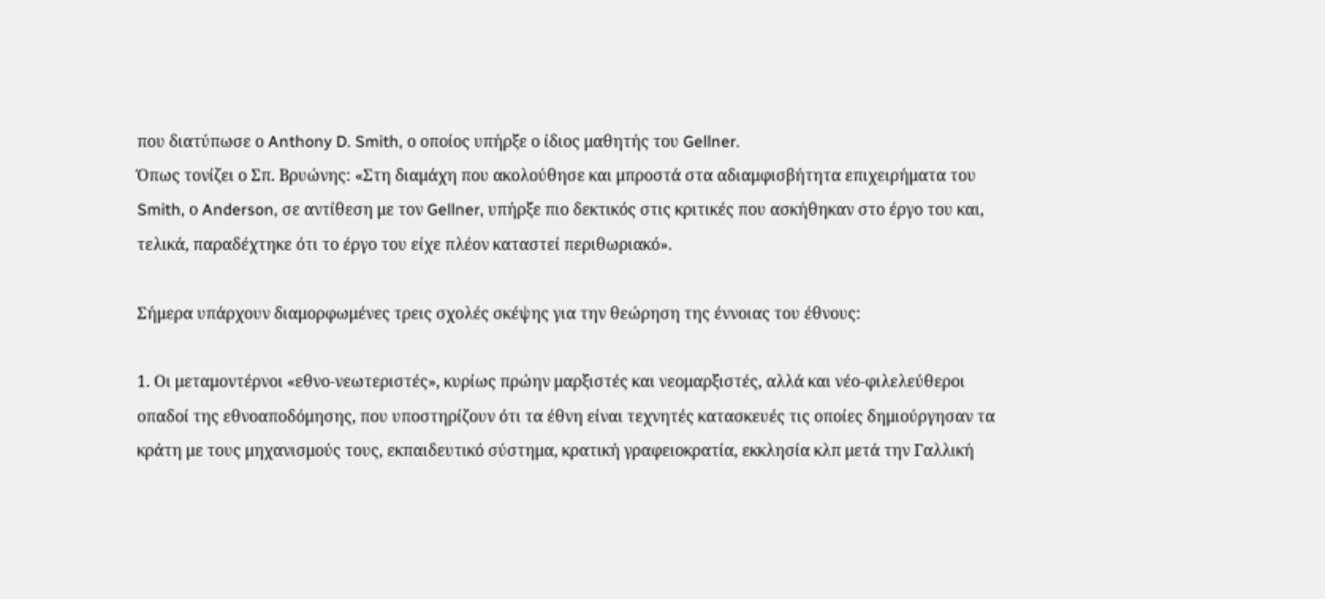που διατύπωσε ο Anthony D. Smith, ο οποίος υπήρξε ο ίδιος μαθητής του Gellner.
Όπως τονίζει ο Σπ. Βρυώνης: «Στη διαμάχη που ακολούθησε και μπροστά στα αδιαμφισβήτητα επιχειρήματα του Smith, ο Anderson, σε αντίθεση με τον Gellner, υπήρξε πιο δεκτικός στις κριτικές που ασκήθηκαν στο έργο του και, τελικά, παραδέχτηκε ότι το έργο του είχε πλέον καταστεί περιθωριακό».

Σήμερα υπάρχουν διαμορφωμένες τρεις σχολές σκέψης για την θεώρηση της έννοιας του έθνους:

1. Οι μεταμοντέρνοι «εθνο-νεωτεριστές», κυρίως πρώην μαρξιστές και νεομαρξιστές, αλλά και νέο-φιλελεύθεροι οπαδοί της εθνοαποδόμησης, που υποστηρίζουν ότι τα έθνη είναι τεχνητές κατασκευές τις οποίες δημιούργησαν τα κράτη με τους μηχανισμούς τους, εκπαιδευτικό σύστημα, κρατική γραφειοκρατία, εκκλησία κλπ μετά την Γαλλική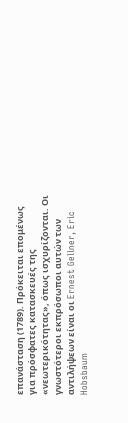επανάσταση (1789). Πρόκειται επομένως για πρόσφατες κατασκευές της «νεωτερικότητας», όπως ισχυρίζονται. Οι γνωστότεροι εκπρόσωποι αυτών των αντιλήψεων είναι οι Ernest Gellner, Eric Hobsbaum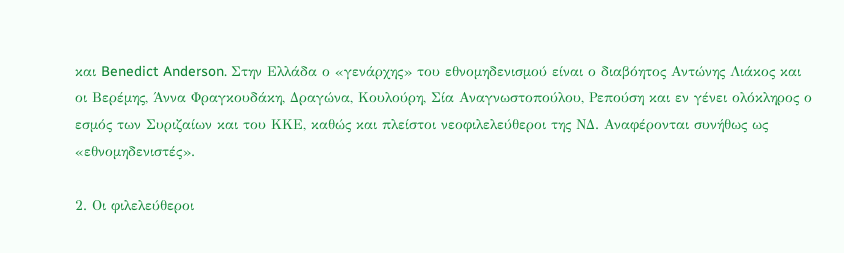και Benedict Anderson. Στην Ελλάδα ο «γενάρχης» του εθνομηδενισμού είναι ο διαβόητος Αντώνης Λιάκος και οι Βερέμης, Άννα Φραγκουδάκη, Δραγώνα, Κουλούρη, Σία Αναγνωστοπούλου, Ρεπούση και εν γένει ολόκληρος ο εσμός των Συριζαίων και του ΚΚΕ, καθώς και πλείστοι νεοφιλελεύθεροι της ΝΔ. Αναφέρονται συνήθως ως «εθνομηδενιστές».

2. Οι φιλελεύθεροι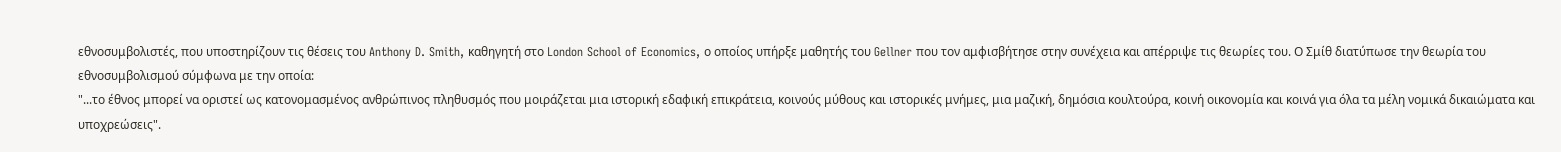εθνοσυμβολιστές, που υποστηρίζουν τις θέσεις του Anthony D. Smith, καθηγητή στο London School of Economics, ο οποίος υπήρξε μαθητής του Gellner που τον αμφισβήτησε στην συνέχεια και απέρριψε τις θεωρίες του. Ο Σμίθ διατύπωσε την θεωρία του εθνοσυμβολισμού σύμφωνα με την οποία:
"...το έθνος μπορεί να οριστεί ως κατονομασμένος ανθρώπινος πληθυσμός που μοιράζεται μια ιστορική εδαφική επικράτεια, κοινούς μύθους και ιστορικές μνήμες, μια μαζική, δημόσια κουλτούρα, κοινή οικονομία και κοινά για όλα τα μέλη νομικά δικαιώματα και υποχρεώσεις".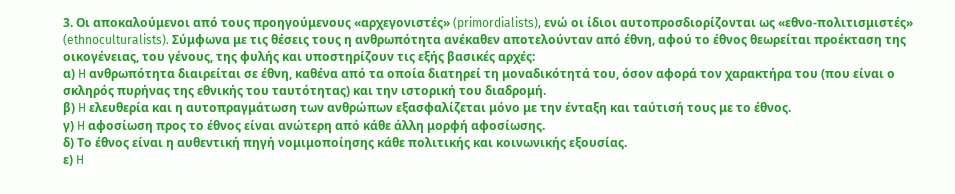3. Οι αποκαλούμενοι από τους προηγούμενους «αρχεγονιστές» (primordialists), ενώ οι ίδιοι αυτοπροσδιορίζονται ως «εθνο-πολιτισμιστές» (ethnoculturalists). Σύμφωνα με τις θέσεις τους η ανθρωπότητα ανέκαθεν αποτελούνταν από έθνη, αφού το έθνος θεωρείται προέκταση της οικογένειας, του γένους, της φυλής και υποστηρίζουν τις εξής βασικές αρχές:
α) H ανθρωπότητα διαιρείται σε έθνη, καθένα από τα οποία διατηρεί τη μοναδικότητά του, όσον αφορά τον χαρακτήρα του (που είναι ο σκληρός πυρήνας της εθνικής του ταυτότητας) και την ιστορική του διαδρομή.
β) H ελευθερία και η αυτοπραγμάτωση των ανθρώπων εξασφαλίζεται μόνο με την ένταξη και ταύτισή τους με το έθνος.
γ) H αφοσίωση προς το έθνος είναι ανώτερη από κάθε άλλη μορφή αφοσίωσης.
δ) Το έθνος είναι η αυθεντική πηγή νομιμοποίησης κάθε πολιτικής και κοινωνικής εξουσίας.
ε) H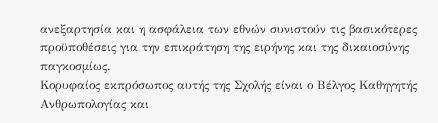ανεξαρτησία και η ασφάλεια των εθνών συνιστούν τις βασικότερες προϋποθέσεις για την επικράτηση της ειρήνης και της δικαιοσύνης παγκοσμίως.
Κορυφαίος εκπρόσωπος αυτής της Σχολής είναι ο Βέλγος Καθηγητής Ανθρωπολογίας και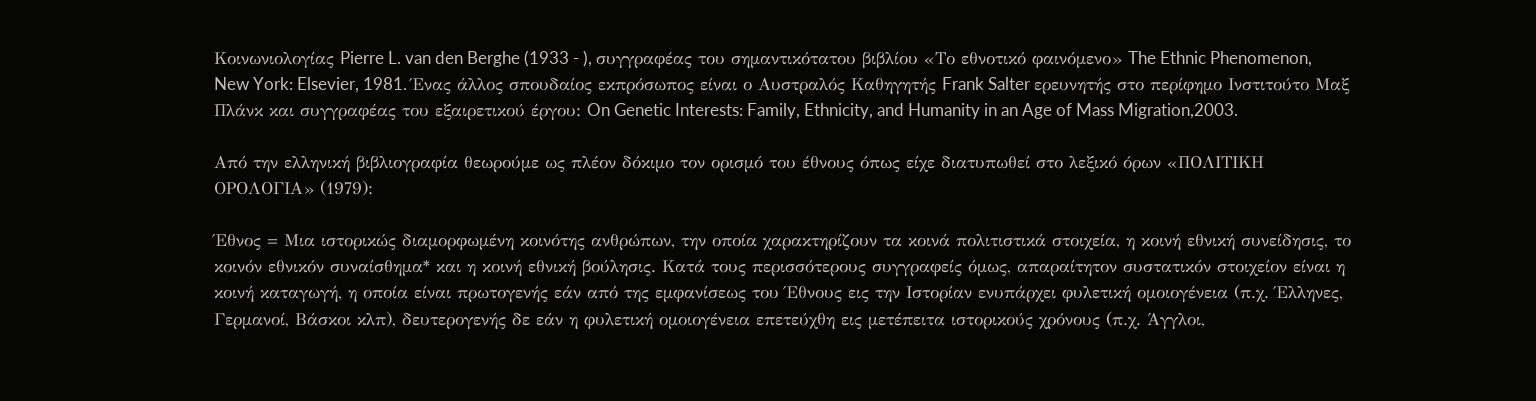Κοινωνιολογίας Pierre L. van den Berghe (1933 - ), συγγραφέας του σημαντικότατου βιβλίου «Το εθνοτικό φαινόμενο» The Ethnic Phenomenon, New York: Elsevier, 1981. Ένας άλλος σπουδαίος εκπρόσωπος είναι ο Αυστραλός Καθηγητής Frank Salter ερευνητής στο περίφημο Ινστιτούτο Μαξ Πλάνκ και συγγραφέας του εξαιρετικού έργου: On Genetic Interests: Family, Ethnicity, and Humanity in an Age of Mass Migration,2003.

Από την ελληνική βιβλιογραφία θεωρούμε ως πλέον δόκιμο τον ορισμό του έθνους όπως είχε διατυπωθεί στο λεξικό όρων «ΠΟΛΙΤΙΚΗ ΟΡΟΛΟΓΙΑ» (1979):

Έθνος = Μια ιστορικώς διαμορφωμένη κοινότης ανθρώπων, την οποία χαρακτηρίζουν τα κοινά πολιτιστικά στοιχεία, η κοινή εθνική συνείδησις, το κοινόν εθνικόν συναίσθημα* και η κοινή εθνική βούλησις. Κατά τους περισσότερους συγγραφείς όμως, απαραίτητον συστατικόν στοιχείον είναι η κοινή καταγωγή, η οποία είναι πρωτογενής εάν από της εμφανίσεως του Έθνους εις την Ιστορίαν ενυπάρχει φυλετική ομοιογένεια (π.χ. Έλληνες, Γερμανοί, Βάσκοι κλπ), δευτερογενής δε εάν η φυλετική ομοιογένεια επετεύχθη εις μετέπειτα ιστορικούς χρόνους (π.χ. Άγγλοι,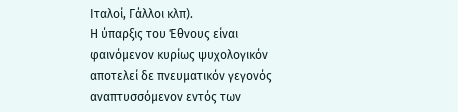Ιταλοί, Γάλλοι κλπ).
Η ύπαρξις του Έθνους είναι φαινόμενον κυρίως ψυχολογικόν αποτελεί δε πνευματικόν γεγονός αναπτυσσόμενον εντός των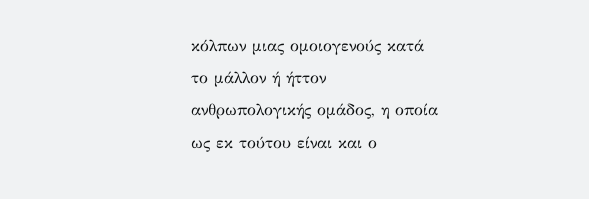κόλπων μιας ομοιογενούς κατά το μάλλον ή ήττον ανθρωπολογικής ομάδος, η οποία ως εκ τούτου είναι και ο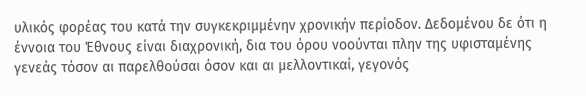υλικός φορέας του κατά την συγκεκριμμένην χρονικήν περίοδον. Δεδομένου δε ότι η έννοια του Έθνους είναι διαχρονική, δια του όρου νοούνται πλην της υφισταμένης γενεάς τόσον αι παρελθούσαι όσον και αι μελλοντικαί, γεγονός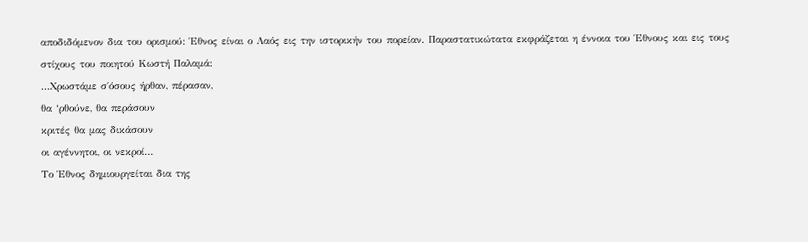αποδιδόμενον δια του ορισμού: Έθνος είναι ο Λαός εις την ιστορικήν του πορείαν. Παραστατικώτατα εκφράζεται η έννοια του Έθνους και εις τους στίχους του ποιητού Κωστή Παλαμά:
…Χρωστάμε σ΄όσους ήρθαν, πέρασαν,
θα ‘ρθούνε, θα περάσουν
κριτές θα μας δικάσουν
οι αγέννητοι, οι νεκροί…
Το Έθνος δημιουργείται δια της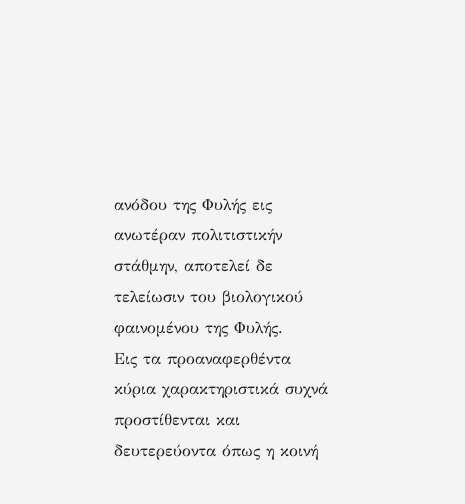ανόδου της Φυλής εις ανωτέραν πολιτιστικήν στάθμην, αποτελεί δε τελείωσιν του βιολογικού φαινομένου της Φυλής.
Εις τα προαναφερθέντα κύρια χαρακτηριστικά συχνά προστίθενται και δευτερεύοντα όπως η κοινή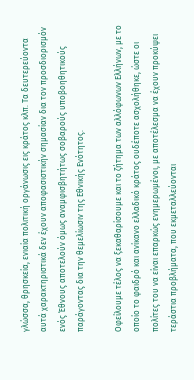γλώσσα, θρησκεία, ενιαία πολιτική οργάνωσις εις κράτος κλπ. Τα δευτερεύοντα αυτά χαρακτηριστικά δεν έχουν αποφασιστικήν σημασίαν δια τον προσδιορισμόν ενός Έθνους αποτελούν όμως αναμφισβητήτως σοβαρούς υποβοηθητικούς παράγοντας δια την θεμελίωσιν της Εθνικής Ενότητος.

Οφείλουμε τέλος να ξεκαθαρίσουμε και το ζήτημα των αλλόφωνων Ελλήνων, με το οποίο το φαιδρό και ανίκανο ελλαδικό κράτος ουδέποτε ασχολήθηκε, ώστε οι πολίτες του να είναι επαρκώς ενημερωμένοι, με αποτέλεσμα να έχουν προκύψει τεράστια προβλήματα, που εκμεταλλεύονται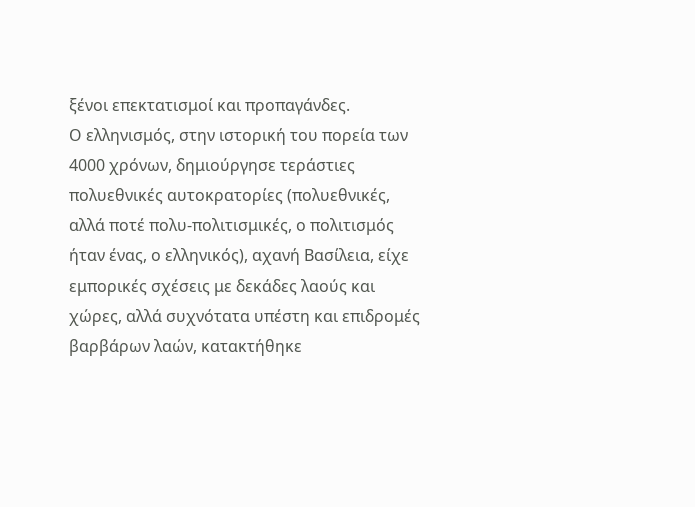ξένοι επεκτατισμοί και προπαγάνδες.
Ο ελληνισμός, στην ιστορική του πορεία των 4000 χρόνων, δημιούργησε τεράστιες πολυεθνικές αυτοκρατορίες (πολυεθνικές, αλλά ποτέ πολυ-πολιτισμικές, ο πολιτισμός ήταν ένας, ο ελληνικός), αχανή Βασίλεια, είχε εμπορικές σχέσεις με δεκάδες λαούς και χώρες, αλλά συχνότατα υπέστη και επιδρομές βαρβάρων λαών, κατακτήθηκε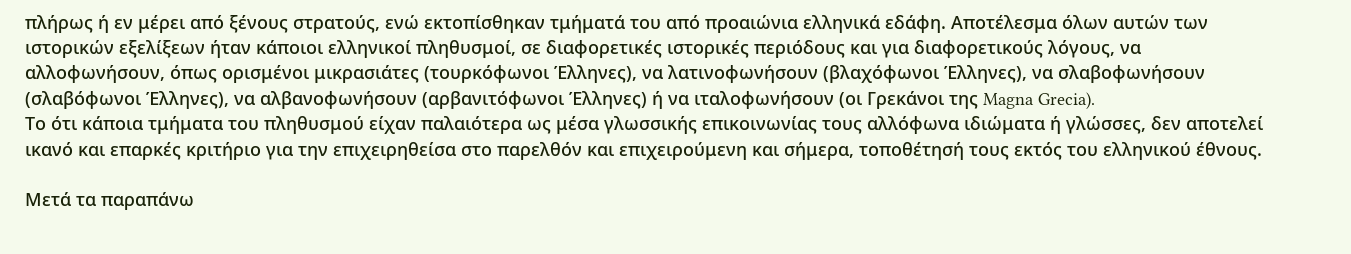πλήρως ή εν μέρει από ξένους στρατούς, ενώ εκτοπίσθηκαν τμήματά του από προαιώνια ελληνικά εδάφη. Αποτέλεσμα όλων αυτών των ιστορικών εξελίξεων ήταν κάποιοι ελληνικοί πληθυσμοί, σε διαφορετικές ιστορικές περιόδους και για διαφορετικούς λόγους, να αλλοφωνήσουν, όπως ορισμένοι μικρασιάτες (τουρκόφωνοι Έλληνες), να λατινοφωνήσουν (βλαχόφωνοι Έλληνες), να σλαβοφωνήσουν (σλαβόφωνοι Έλληνες), να αλβανοφωνήσουν (αρβανιτόφωνοι Έλληνες) ή να ιταλοφωνήσουν (οι Γρεκάνοι της Magna Grecia).
Το ότι κάποια τμήματα του πληθυσμού είχαν παλαιότερα ως μέσα γλωσσικής επικοινωνίας τους αλλόφωνα ιδιώματα ή γλώσσες, δεν αποτελεί ικανό και επαρκές κριτήριο για την επιχειρηθείσα στο παρελθόν και επιχειρούμενη και σήμερα, τοποθέτησή τους εκτός του ελληνικού έθνους.

Μετά τα παραπάνω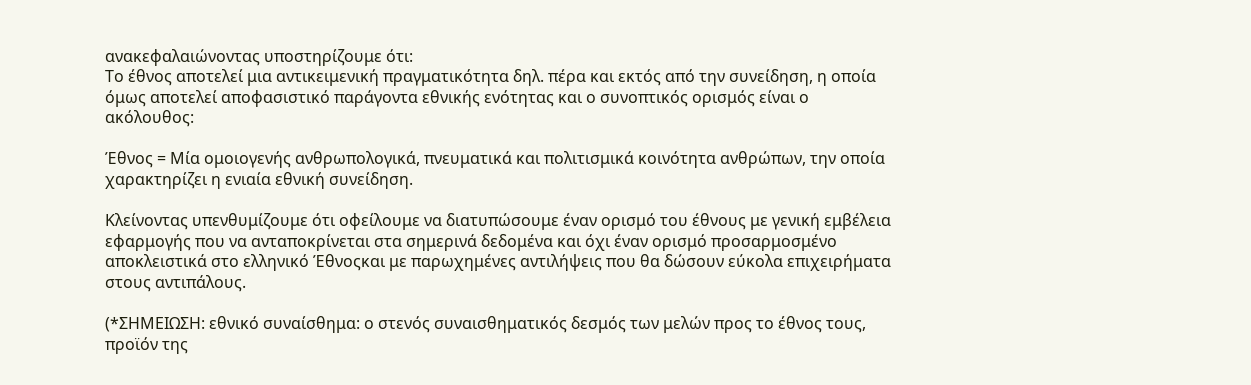ανακεφαλαιώνοντας υποστηρίζουμε ότι:
Το έθνος αποτελεί μια αντικειμενική πραγματικότητα δηλ. πέρα και εκτός από την συνείδηση, η οποία όμως αποτελεί αποφασιστικό παράγοντα εθνικής ενότητας και ο συνοπτικός ορισμός είναι ο ακόλουθος:

Έθνος = Μία ομοιογενής ανθρωπολογικά, πνευματικά και πολιτισμικά κοινότητα ανθρώπων, την οποία χαρακτηρίζει η ενιαία εθνική συνείδηση.

Κλείνοντας υπενθυμίζουμε ότι οφείλουμε να διατυπώσουμε έναν ορισμό του έθνους με γενική εμβέλεια εφαρμογής που να ανταποκρίνεται στα σημερινά δεδομένα και όχι έναν ορισμό προσαρμοσμένο αποκλειστικά στο ελληνικό Έθνοςκαι με παρωχημένες αντιλήψεις που θα δώσουν εύκολα επιχειρήματα στους αντιπάλους.

(*ΣΗΜΕΙΩΣΗ: εθνικό συναίσθημα: ο στενός συναισθηματικός δεσμός των μελών προς το έθνος τους, προϊόν της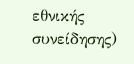εθνικής συνείδησης)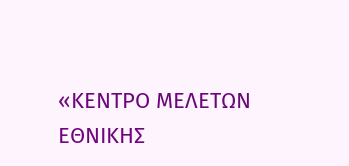«ΚΕΝΤΡΟ ΜΕΛΕΤΩΝ ΕΘΝΙΚΗΣ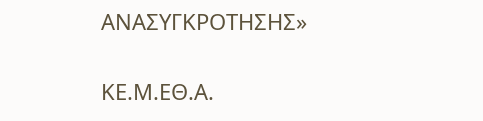ΑΝΑΣΥΓΚΡΟΤΗΣΗΣ»

ΚE.Μ.ΕΘ.Α.